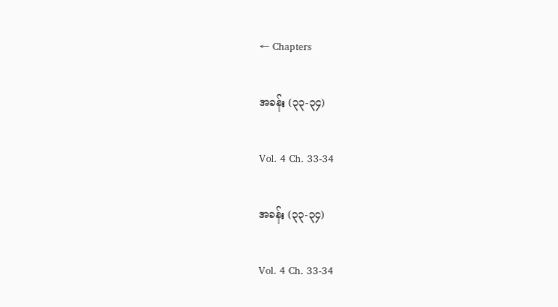← Chapters

အခန်း (၃၃-၃၄)

Vol. 4 Ch. 33-34

အခန်း (၃၃-၃၄)

Vol. 4 Ch. 33-34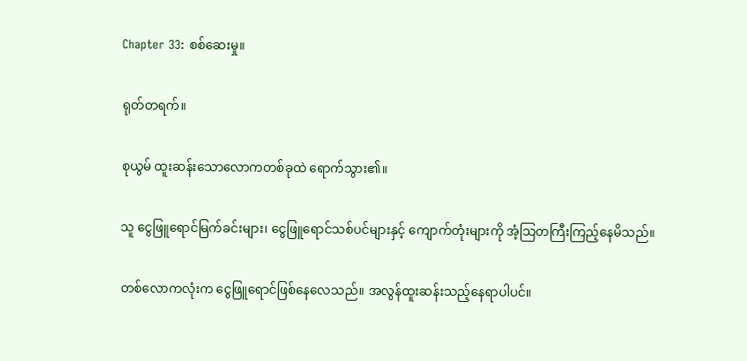Chapter 33: စစ်ဆေးမှု။

ရုတ်တရက်။

စုယွမ် ထူးဆန်းသောလောကတစ်ခုထဲ ရောက်သွား၏။

သူ ငွေဖြူရောင်မြက်ခင်းများ၊ ငွေဖြူရောင်သစ်ပင်များနှင့် ကျောက်တုံးများကို အံ့သြတကြီးကြည့်နေမိသည်။

တစ်လောကလုံးက ငွေဖြူရောင်ဖြစ်နေလေသည်။ အလွန်ထူးဆန်းသည့်နေရာပါပင်။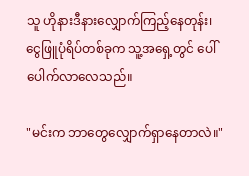သူ ဟိုနားဒီနားလျှောက်ကြည့်နေတုန်း၊ ငွေဖြူပုံရိပ်တစ်ခုက သူ့အရှေ့တွင် ပေါ်ပေါက်လာလေသည်။

"မင်းက ဘာတွေလျှောက်ရှာနေတာလဲ။"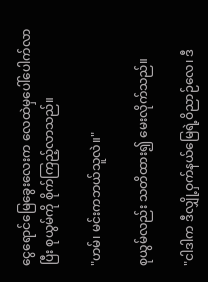ငွေရောင်မြေခွေးလေးက လေထဲမှပေါ်ပေါက်လာပြီး စုယွမ်ကို စိုက်ကြည့်လာသည်။

"ဟမ်၊ မင်းကဘယ်သူလဲ။"

စုယွမ်လည်း သတိထား၍ မေးလိုက်သည်။

"ငါဒါက ဒီလျှို့ဝှက်နယ်မြေရဲ့ဝိညာဉ်လေ၊ ဒီ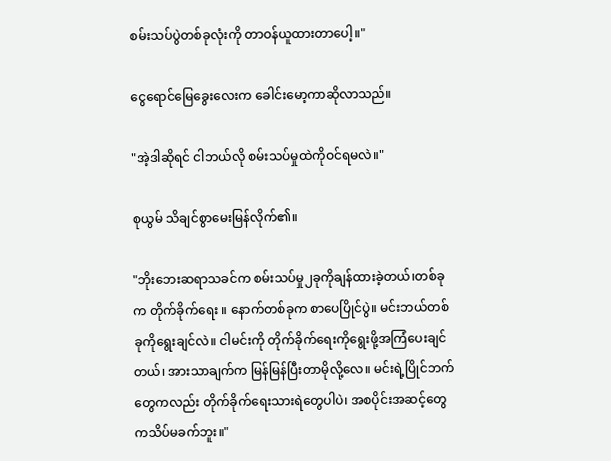စမ်းသပ်ပွဲတစ်ခုလုံးကို တာဝန်ယူထားတာပေါ့။"

ငွေရောင်မြေခွေးလေးက ခေါင်းမော့ကာဆိုလာသည်။

"အဲ့ဒါဆိုရင် ငါဘယ်လို စမ်းသပ်မှုထဲကိုဝင်ရမလဲ။"

စုယွမ် သိချင်စွာမေးမြန်လိုက်၏။

"ဘိုးဘေးဆရာသခင်က စမ်းသပ်မှု၂ခုကိုချန်ထားခဲ့တယ်၊တစ်ခုက တိုက်ခိုက်ရေး ။ နောက်တစ်ခုက စာပေပြိုင်ပွဲ။ မင်းဘယ်တစ်ခုကိုရွေးချင်လဲ။ ငါမင်းကို တိုက်ခိုက်ရေးကိုရွေးဖို့အကြံပေးချင်တယ်၊ အားသာချက်က မြန်မြန်ပြီးတာမိုလို့လေ။ မင်းရဲ့ပြိုင်ဘက်တွေကလည်း တိုက်ခိုက်ရေးသားရဲတွေပါပဲ၊ အစပိုင်းအဆင့်တွေကသိပ်မခက်ဘူး။"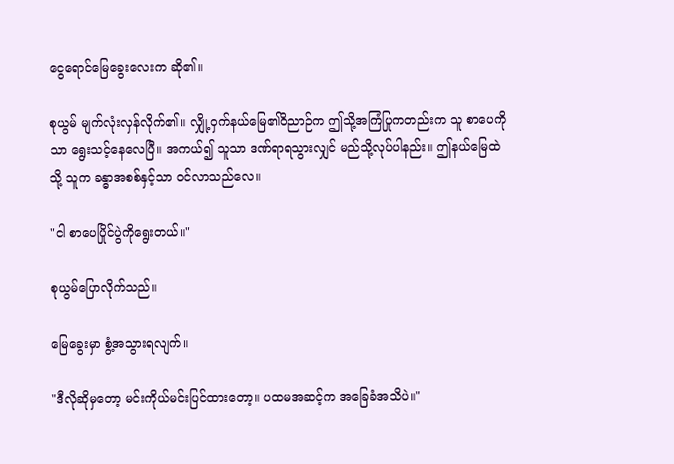ငွေရောင်မြေခွေးလေးက ဆို၏။

စုယွမ် မျက်လုံးလှန်လိုက်၏။ လျှို့ဝှက်နယ်မြေ၏ဝိညာဉ်က ဤသို့အကြံပြုကတည်းက သူ စာပေကိုသာ ရွေးသင့်နေလေပြီ။ အကယ်၍ သူသာ ဒဏ်ရာရသွားလျှင် မည်သို့လုပ်ပါနည်း။ ဤနယ်မြေထဲသို့ သူက ခန္ဓာအစစ်နှင့်သာ ဝင်လာသည်လေ။

"ငါ စာပေပြိုင်ပွဲကိုရွေးတယ်။"

စုယွမ်ပြောလိုက်သည်။

မြေခွေးမှာ စွံ့အသွားရလျက်။

"ဒီလိုဆိုမှတော့ မင်းကိုယ်မင်းပြင်ထားတော့။ ပထမအဆင့်က အခြေခံအသိပဲ။"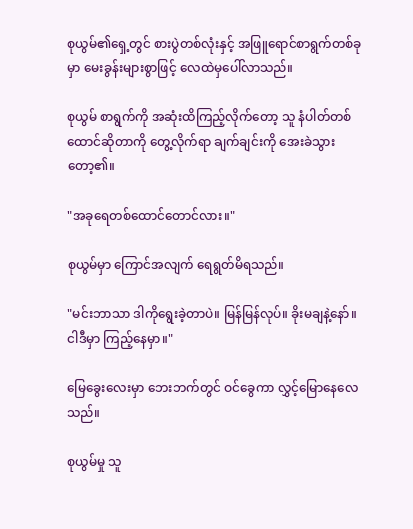စုယွမ်၏ရှေ့တွင် စားပွဲတစ်လုံးနှင့် အဖြူရောင်စာရွက်တစ်ခုမှာ မေးခွန်းများစွာဖြင့် လေထဲမှပေါ်လာသည်။

စုယွမ် စာရွက်ကို အဆုံးထိကြည့်လိုက်တော့ သူ နံပါတ်တစ်ထောင်ဆိုတာကို တွေ့လိုက်ရာ ချက်ချင်းကို အေးခဲသွားတော့၏။

"အခုရေတစ်ထောင်တောင်လား။"

စုယွမ်မှာ ကြောင်အလျက် ရေရွတ်မိရသည်။

"မင်းဘာသာ ဒါကိုရွေးခဲ့တာပဲ။ မြန်မြန်လုပ်။ ခိုးမချနဲ့နော်။ ငါဒီမှာ ကြည့်နေမှာ။"

မြေခွေးလေးမှာ ဘေးဘက်တွင် ဝင်ခွေကာ လွှင့်မြောနေလေသည်။

စုယွမ်မှု သူ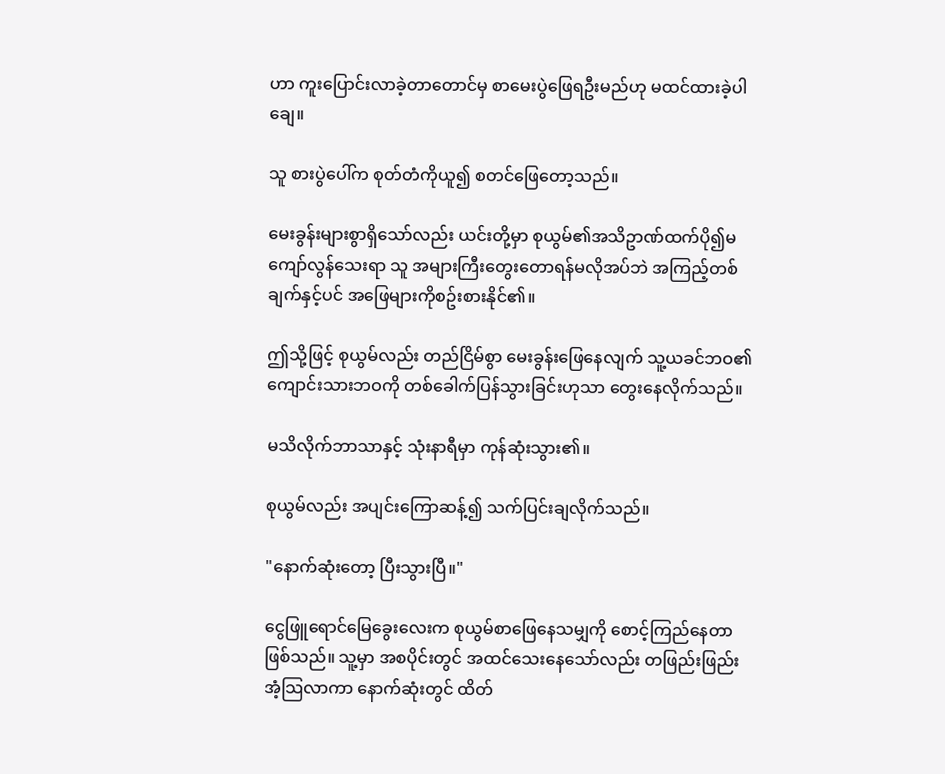ဟာ ကူးပြောင်းလာခဲ့တာတောင်မှ စာမေးပွဲဖြေရဦးမည်ဟု မထင်ထားခဲ့ပါချေ။

သူ စားပွဲပေါ်က စုတ်တံကိုယူ၍ စတင်ဖြေတော့သည်။

မေးခွန်းများစွာရှိသော်လည်း ယင်းတို့မှာ စုယွမ်၏အသိဥာဏ်ထက်ပို၍မကျော်လွန်သေးရာ သူ အများကြီးတွေးတောရန်မလိုအပ်ဘဲ အကြည့်တစ်ချက်နှင့်ပင် အဖြေများကိုစဥ်းစားနိုင်၏။

ဤသို့ဖြင့် စုယွမ်လည်း တည်ငြိမ်စွာ မေးခွန်းဖြေနေလျက် သူ့ယခင်ဘဝ၏ကျောင်းသားဘဝကို တစ်ခေါက်ပြန်သွားခြင်းဟုသာ တွေးနေလိုက်သည်။

မသိလိုက်ဘာသာနှင့် သုံးနာရီမှာ ကုန်ဆုံးသွား၏။

စုယွမ်လည်း အပျင်းကြောဆန့်၍ သက်ပြင်းချလိုက်သည်။

"နောက်ဆုံးတော့ ပြီးသွားပြီ။"

ငွေဖြူရောင်မြေခွေးလေးက စုယွမ်စာဖြေနေသမျှကို စောင့်ကြည်နေတာဖြစ်သည်။ သူ့မှာ အစပိုင်းတွင် အထင်သေးနေသော်လည်း တဖြည်းဖြည်း အံ့သြလာကာ နောက်ဆုံးတွင် ထိတ်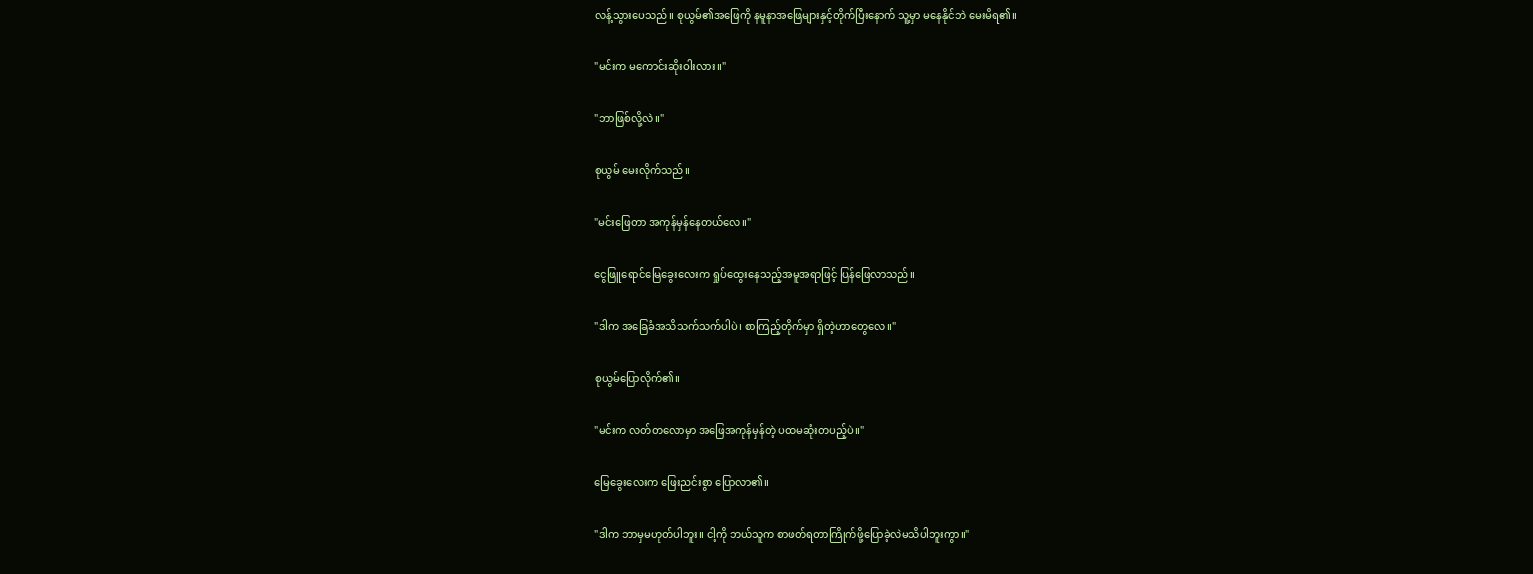လန့်သွားပေသည်။ စုယွမ်၏အဖြေကို နမူနာအဖြေများနှင့်တိုက်ပြီးနောက် သူ့မှာ မနေနိုင်ဘဲ မေးမိရ၏။

"မင်းက မကောင်းဆိုးဝါးလား။"

"ဘာဖြစ်လို့လဲ။"

စုယွမ် မေးလိုက်သည်။

"မင်းဖြေတာ အကုန်မှန်နေတယ်လေ။"

ငွေဖြူရောင်မြေခွေးလေးက ရှုပ်ထွေးနေသည့်အမူအရာဖြင့် ပြန်ဖြေလာသည်။

"ဒါက အခြေခံအသိသက်သက်ပါပဲ၊ စာကြည့်တိုက်မှာ ရှိတဲ့ဟာတွေလေ။"

စုယွမ်ပြောလိုက်၏။

"မင်းက လတ်တလောမှာ အဖြေအကုန်မှန်တဲ့ ပထမဆုံးတပည့်ပဲ။"

မြေခွေးလေးက ဖြေးညင်းစွာ ပြောလာ၏။

"ဒါက ဘာမှမဟုတ်ပါဘူး။ ငါ့ကို ဘယ်သူက စာဖတ်ရတာကြိုက်ဖို့ပြောခဲ့လဲမသိပါဘူးကွာ။"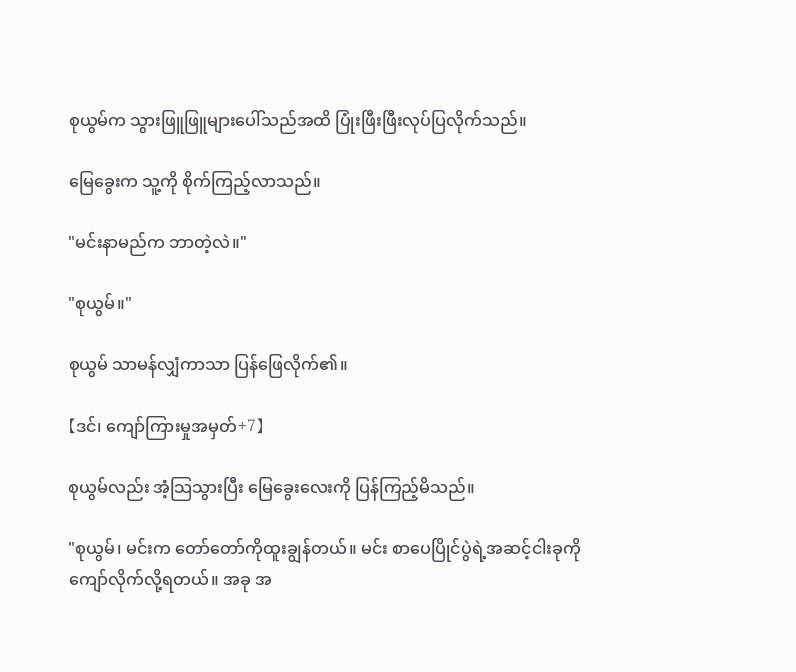စုယွမ်က သွားဖြူဖြူများပေါ်သည်အထိ ပြုံးဖြီးဖြီးလုပ်ပြလိုက်သည်။

မြေခွေးက သူ့ကို စိုက်ကြည့်လာသည်။

"မင်းနာမည်က ဘာတဲ့လဲ။"

"စုယွမ်။"

စုယွမ် သာမန်လျှံကာသာ ပြန်ဖြေလိုက်၏။

【ဒင်၊ ကျော်ကြားမှုအမှတ်+7】

စုယွမ်လည်း အံ့သြသွားပြီး မြေခွေးလေးကို ပြန်ကြည့်မိသည်။

"စုယွမ်၊ မင်းက တော်တော်ကိုထူးချွန်တယ်။ မင်း စာပေပြိုင်ပွဲရဲ့အဆင့်ငါးခုကို ကျော်လိုက်လို့ရတယ်။ အခု အ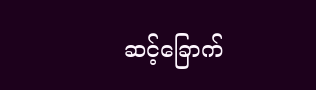ဆင့်ခြောက်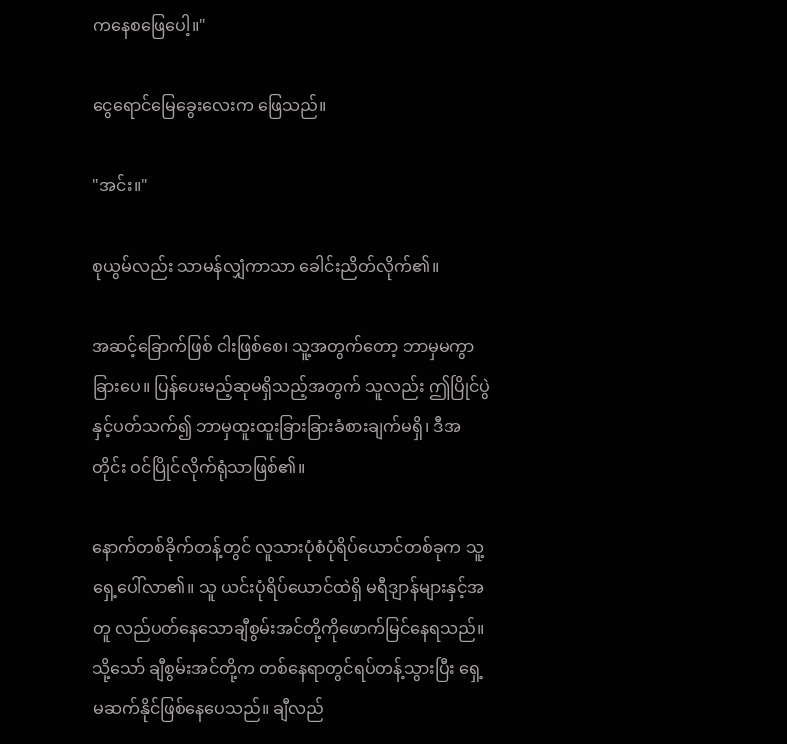ကနေစဖြေပေါ့။"

ငွေရောင်မြေခွေးလေးက ဖြေသည်။

"အင်း။"

စုယွမ်လည်း သာမန်လျှံကာသာ ခေါင်းညိတ်လိုက်၏။

အဆင့်ခြောက်ဖြစ် ငါးဖြစ်စေ၊ သူ့အတွက်တော့ ဘာမှမကွာခြားပေ။ ပြန်ပေးမည့်ဆုမရှိသည့်အတွက် သူလည်း ဤပြိုင်ပွဲနှင့်ပတ်သက်၍ ဘာမှထူးထူးခြားခြားခံစားချက်မရှိ၊ ဒီအတိုင်း ဝင်ပြိုင်လိုက်ရုံသာဖြစ်၏။

နောက်တစ်ခိုက်တန့်တွင် လူသားပုံစံပုံရိပ်ယောင်တစ်ခုက သူ့ရှေ့ပေါ်လာ၏။ သူ ယင်းပုံရိပ်ယောင်ထဲရှိ မရီဒျာန်များနှင့်အတူ လည်ပတ်နေသောချီစွမ်းအင်တို့ကိုဖောက်မြင်နေရသည်။ သို့သော် ချီစွမ်းအင်တို့က တစ်နေရာတွင်ရပ်တန့်သွားပြီး ရှေ့မဆက်နိုင်ဖြစ်နေပေသည်။ ချီလည်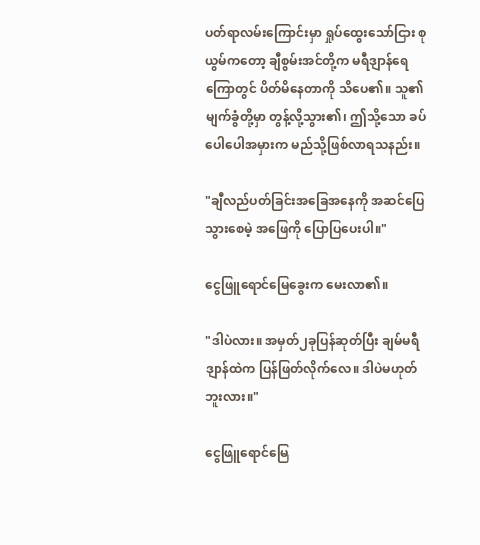ပတ်ရာလမ်းကြောင်းမှာ ရှုပ်ထွေးသော်ငြား စုယွမ်ကတော့ ချီစွမ်းအင်တို့က မရီဒျာန်ရေကြောတွင် ပိတ်မိနေတာကို သိပေ၏။ သူ၏မျက်ခွံတို့မှာ တွန့်လို့သွား၏၊ ဤသို့သော ခပ်ပေါပေါအမှားက မည်သို့ဖြစ်လာရသနည်း။

"ချီလည်ပတ်ခြင်းအခြေအနေကို အဆင်ပြေသွားစေမဲ့ အဖြေကို ပြောပြပေးပါ။"

ငွေဖြူရောင်မြေခွေးက မေးလာ၏။

"ဒါပဲလား။ အမှတ်၂ခုပြန်ဆုတ်ပြီး ချမ်မရီဒျာန်ထဲက ပြန်ဖြတ်လိုက်လေ။ ဒါပဲမဟုတ်ဘူးလား။"

ငွေဖြူရောင်မြေ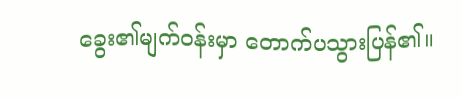ခွေး၏မျက်ဝန်းမှာ တောက်ပသွားပြန်၏။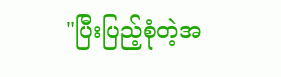"ပြီးပြည့်စုံတဲ့အ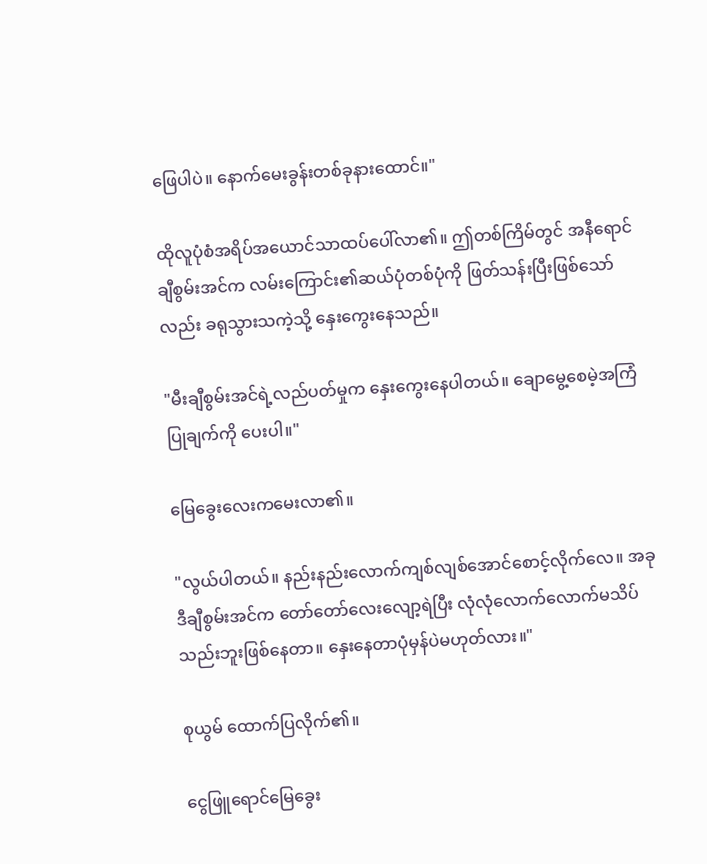ဖြေပါပဲ။ နောက်မေးခွန်းတစ်ခုနားထောင်။"

ထိုလူပုံစံအရိပ်အယောင်သာထပ်ပေါ်လာ၏။ ဤတစ်ကြိမ်တွင် အနီရောင်ချီစွမ်းအင်က လမ်းကြောင်း၏ဆယ်ပုံတစ်ပုံကို ဖြတ်သန်းပြီးဖြစ်သော်လည်း ခရုသွားသကဲ့သို့ နှေးကွေးနေသည်။

"မီးချီစွမ်းအင်ရဲ့လည်ပတ်မှုက နှေးကွေးနေပါတယ်။ ချောမွေ့စေမဲ့အကြံပြုချက်ကို ပေးပါ။"

မြေခွေးလေးကမေးလာ၏။

"လွယ်ပါတယ်။ နည်းနည်းလောက်ကျစ်လျစ်အောင်စောင့်လိုက်လေ။ အခုဒီချီစွမ်းအင်က တော်တော်လေးလျော့ရဲပြီး လုံလုံလောက်လောက်မသိပ်သည်းဘူးဖြစ်နေတာ။ နှေးနေတာပုံမှန်ပဲမဟုတ်လား။"

စုယွမ် ထောက်ပြလိုက်၏။

ငွေဖြူရောင်မြေခွေး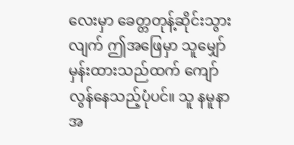လေးမှာ ခေတ္တတုန့်ဆိုင်းသွားလျက် ဤအဖြေမှာ သူမျှော်မှန်းထားသည်ထက် ကျော်လွန်နေသည့်ပုံပင်။ သူ နမူနာအ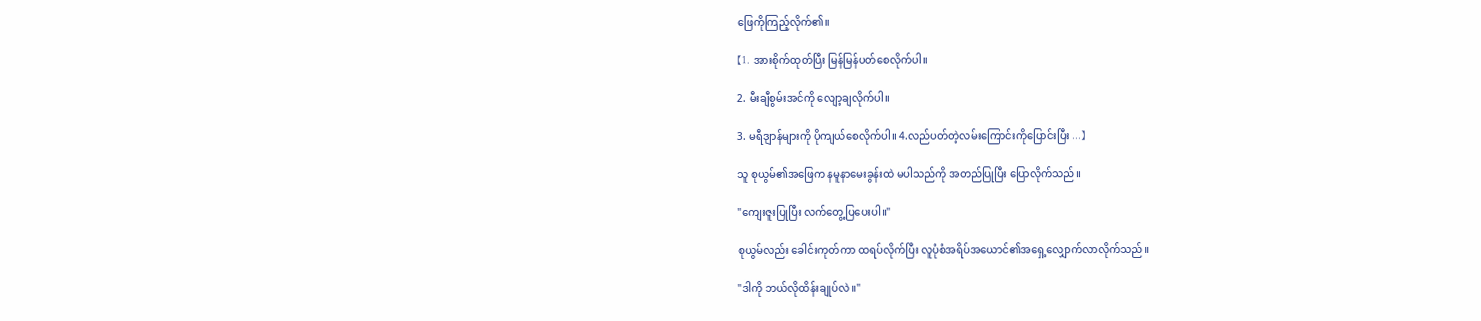ဖြေကိုကြည့်လိုက်၏။

【1. အားစိုက်ထုတ်ပြီး မြန်မြန်ပတ်စေလိုက်ပါ။

2. မီးချီစွမ်းအင်ကို လျော့ချလိုက်ပါ။

3. မရီဒျာန်များကို ပိုကျယ်စေလိုက်ပါ။ 4.လည်ပတ်တဲ့လမ်းကြောင်းကိုပြောင်းပြီး ...】

သူ စုယွမ်၏အဖြေက နမူနာမေးခွန်းထဲ မပါသည်ကို အတည်ပြုပြီး ပြောလိုက်သည်။

"ကျေးဇူးပြုပြီး လက်တွေ့ပြပေးပါ။"

စုယွမ်လည်း ခေါင်းကုတ်ကာ ထရပ်လိုက်ပြီး လူပုံစံအရိပ်အယောင်၏အရှေ့လျှောက်လာလိုက်သည်။

"ဒါကို ဘယ်လိုထိန်းချုပ်လဲ။"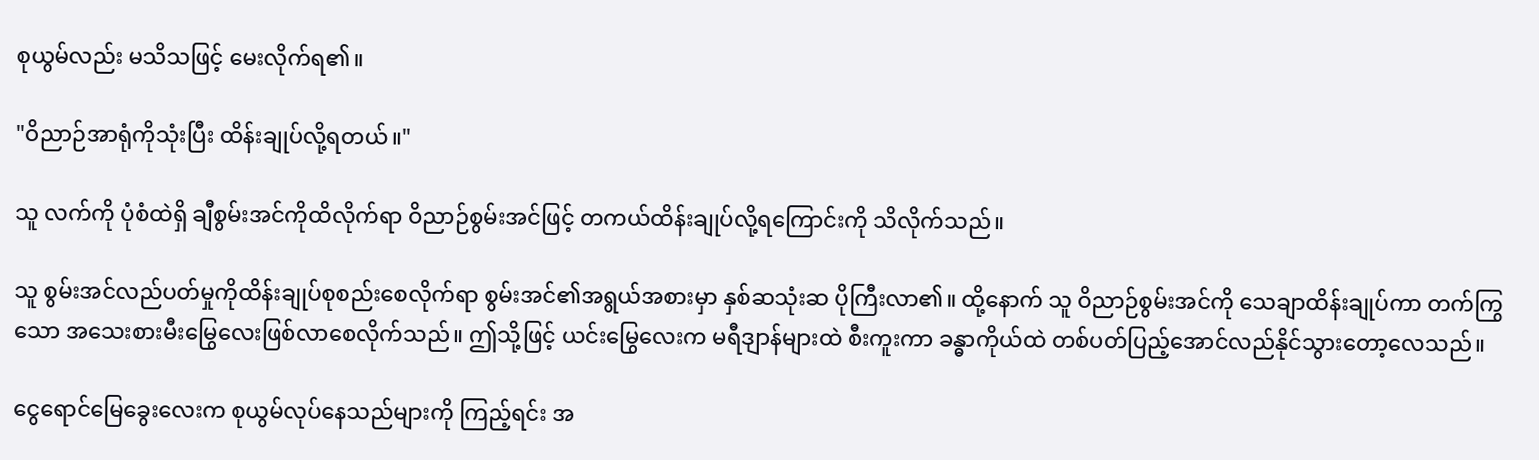စုယွမ်လည်း မသိသဖြင့် မေးလိုက်ရ၏။

"ဝိညာဉ်အာရုံကိုသုံးပြီး ထိန်းချုပ်လို့ရတယ်။"

သူ လက်ကို ပုံစံထဲရှိ ချီစွမ်းအင်ကိုထိလိုက်ရာ ဝိညာဉ်စွမ်းအင်ဖြင့် တကယ်ထိန်းချုပ်လို့ရကြောင်းကို သိလိုက်သည်။

သူ စွမ်းအင်လည်ပတ်မှုကိုထိန်းချုပ်စုစည်းစေလိုက်ရာ စွမ်းအင်၏အရွယ်အစားမှာ နှစ်ဆသုံးဆ ပိုကြီးလာ၏။ ထို့နောက် သူ ဝိညာဉ်စွမ်းအင်ကို သေချာထိန်းချုပ်ကာ တက်ကြွသော အသေးစားမီးမြွေလေးဖြစ်လာစေလိုက်သည်။ ဤသို့ဖြင့် ယင်းမြွေလေးက မရီဒျာန်များထဲ စီးကူးကာ ခန္ဓာကိုယ်ထဲ တစ်ပတ်ပြည့်အောင်လည်နိုင်သွားတော့လေသည်။

ငွေရောင်မြေခွေးလေးက စုယွမ်လုပ်နေသည်များကို ကြည့်ရင်း အ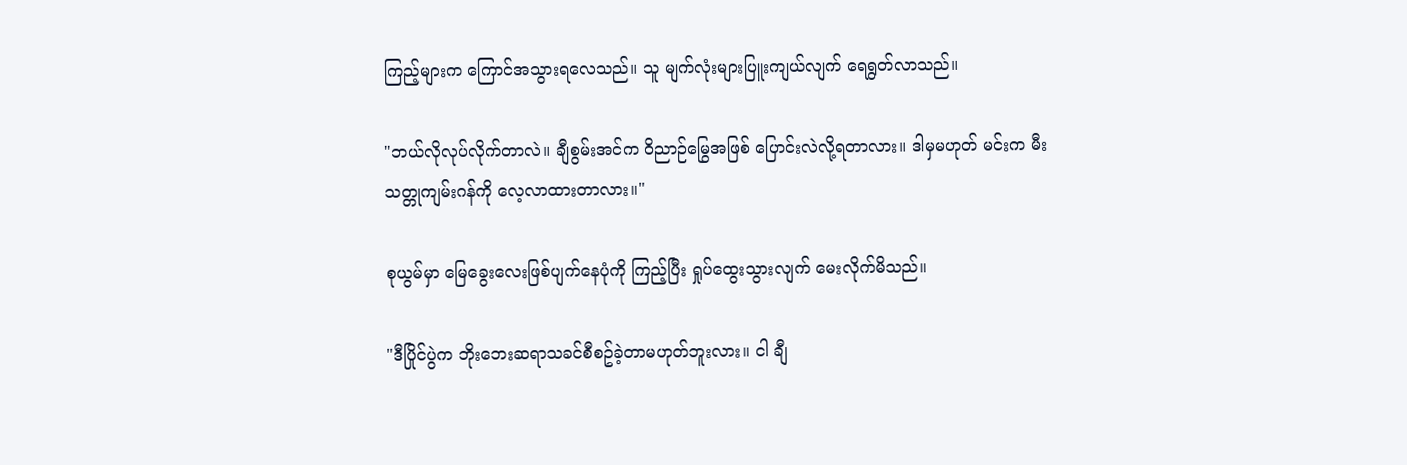ကြည့်များက ကြောင်အသွားရလေသည်။ သူ မျက်လုံးများပြူးကျယ်လျက် ရေရွတ်လာသည်။

"ဘယ်လိုလုပ်လိုက်တာလဲ။ ချီစွမ်းအင်က ဝိညာဉ်မြွေအဖြစ် ပြောင်းလဲလို့ရတာလား။ ဒါမှမဟုတ် မင်းက မီးသတ္တုကျမ်းဂန်ကို လေ့လာထားတာလား။"

စုယွမ်မှာ မြေခွေးလေးဖြစ်ပျက်နေပုံကို ကြည့်ပြီး ရှုပ်ထွေးသွားလျက် မေးလိုက်မိသည်။

"ဒီပြိုင်ပွဲက ဘိုးဘေးဆရာသခင်စီစဥ်ခဲ့တာမဟုတ်ဘူးလား။ ငါ ချီ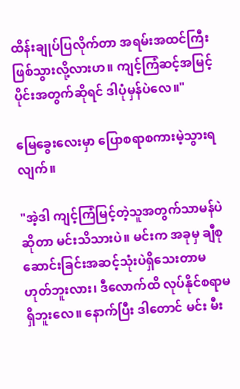ထိန်းချုပ်ပြလိုက်တာ အရမ်းအထင်ကြီးဖြစ်သွားလို့လားဟ။ ကျင့်ကြံဆင့်အမြင့်ပိုင်းအတွက်ဆိုရင် ဒါပုံမှန်ပဲလေ။"

မြေခွေးလေးမှာ ပြောစရာစကားမဲ့သွားရလျက်။

"အဲ့ဒါ ကျင့်ကြံမြင့်တဲ့သူအတွက်သာမန်ပဲဆိုတာ မင်းသိသားပဲ။ မင်းက အခုမှ ချီစုဆောင်းခြင်းအဆင့်သုံးပဲရှိသေးတာမဟုတ်ဘူးလား၊ ဒီလောက်ထိ လုပ်နိုင်စရာမရှိဘူးလေ။ နောက်ပြီး ဒါတောင် မင်း မီး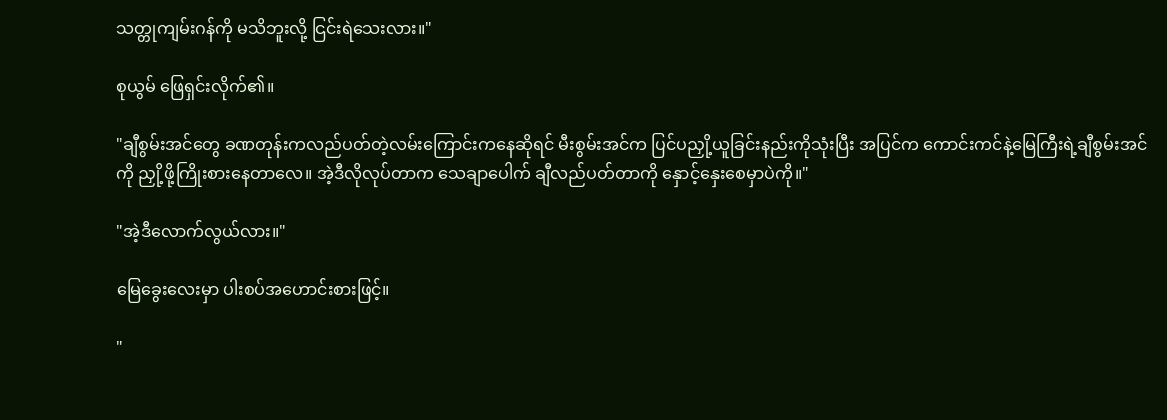သတ္တုကျမ်းဂန်ကို မသိဘူးလို့ ငြင်းရဲသေးလား။"

စုယွမ် ဖြေရှင်းလိုက်၏။

"ချီစွမ်းအင်တွေ ခဏတုန်းကလည်ပတ်တဲ့လမ်းကြောင်းကနေဆိုရင် မီးစွမ်းအင်က ပြင်ပညှို့ယူခြင်းနည်းကိုသုံးပြီး အပြင်က ကောင်းကင်နဲ့မြေကြီးရဲ့ချီစွမ်းအင်ကို ညှို့ဖို့ကြိုးစားနေတာလေ။ အဲ့ဒီလိုလုပ်တာက သေချာပေါက် ချီလည်ပတ်တာကို နှောင့်နှေးစေမှာပဲကို။"

"အဲ့ဒီလောက်လွယ်လား။"

မြေခွေးလေးမှာ ပါးစပ်အဟောင်းစားဖြင့်။

"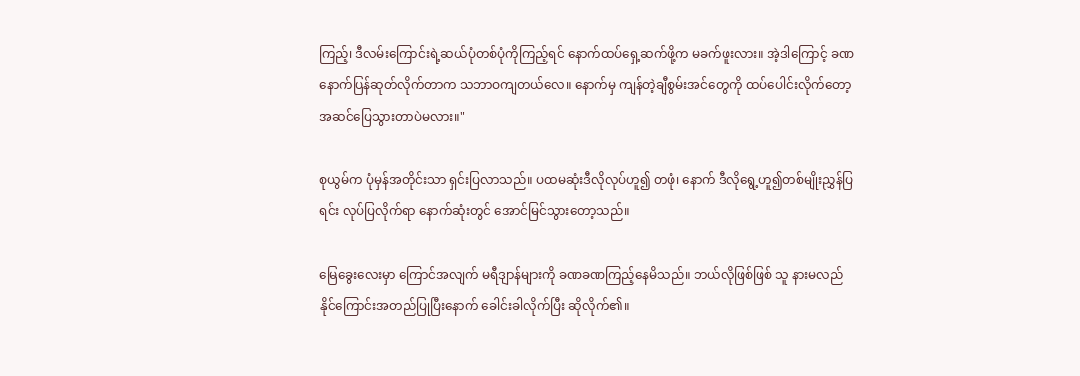ကြည့်၊ ဒီလမ်းကြောင်းရဲ့ဆယ်ပုံတစ်ပုံကိုကြည့်ရင် နောက်ထပ်ရှေ့ဆက်ဖို့က မခက်ဖူးလား။ အဲ့ဒါကြောင့် ခဏနောက်ပြန်ဆုတ်လိုက်တာက သဘာဝကျတယ်လေ။ နောက်မှ ကျန်တဲ့ချီစွမ်းအင်တွေကို ထပ်ပေါင်းလိုက်တော့ အဆင်ပြေသွားတာပဲမလား။"

စုယွမ်က ပုံမှန်အတိုင်းသာ ရှင်းပြလာသည်။ ပထမဆုံးဒီလိုလုပ်ဟူ၍ တဖုံ၊ နောက် ဒီလိုရွေ့ဟူ၍တစ်မျိုးညွှန်ပြရင်း လုပ်ပြလိုက်ရာ နောက်ဆုံးတွင် အောင်မြင်သွားတော့သည်။

မြေခွေးလေးမှာ ကြောင်အလျက် မရီဒျာန်များကို ခဏခဏကြည့်နေမိသည်။ ဘယ်လိုဖြစ်ဖြစ် သူ နားမလည်နိုင်ကြောင်းအတည်ပြုပြီးနောက် ခေါင်းခါလိုက်ပြီး ဆိုလိုက်၏။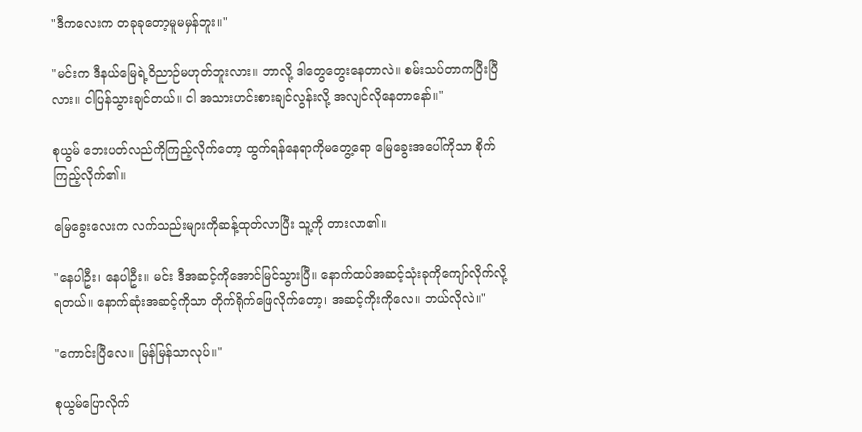"ဒီကလေးက တခုခုတော့မူမမှန်ဘူး။"

"မင်းက ဒီနယ်မြေရဲ့ဝိညာဉ်မဟုတ်ဘူးလား။ ဘာလို့ ဒါတွေတွေးနေတာလဲ။ စမ်းသပ်တာကပြီးပြီလား။ ငါပြန်သွားချင်တယ်။ ငါ အသားဟင်းစားချင်လွန်းလို့ အလျင်လိုနေတာနော်။"

စုယွမ် ဘေးပတ်လည်ကိုကြည့်လိုက်တော့ ထွက်ရန်နေရာကိုမတွေ့ရော မြေခွေးအပေါ်ကိုသာ စိုက်ကြည့်လိုက်၏။

မြေခွေးလေးက လက်သည်းများကိုဆန့်ထုတ်လာပြီး သူ့ကို တားလာ၏။

"နေပါဦး၊ နေပါဦး။ မင်း ဒီအဆင့်ကိုအောင်မြင်သွားပြီ။ နောက်ထပ်အဆင့်သုံးခုကိုကျော်လိုက်လို့ရတယ်။ နောက်ဆုံးအဆင့်ကိုသာ တိုက်ရိုက်ဖြေလိုက်တော့၊ အဆင့်ကိုးကိုလေ။ ဘယ်လိုလဲ။"

"ကောင်းပြီလေ။ မြန်မြန်သာလုပ်။"

စုယွမ်ပြောလိုက်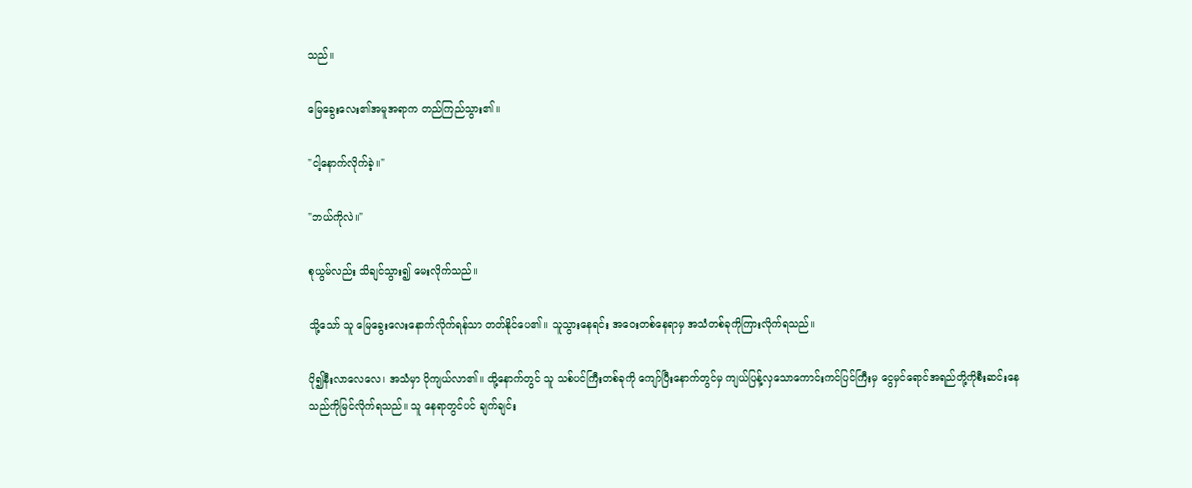သည်။

မြေခွေးလေး၏အမူအရာက တည်ကြည်သွား၏။

"ငါ့နောက်လိုက်ခဲ့။"

"ဘယ်ကိုလဲ။"

စုယွမ်လည်း သိချင်သွား၍ မေးလိုက်သည်။

သို့သော် သူ မြေခွေးလေးနောက်လိုက်ရန်သာ တတ်နိုင်ပေ၏။ သူသွားနေရင်း အဝေးတစ်နေရာမှ အသံတစ်ခုကိုကြားလိုက်ရသည်။

ပို၍နီးလာလေလေ၊ အသံမှာ ပိုကျယ်လာ၏။ ထို့နောက်တွင် သူ သစ်ပင်ကြီးတစ်ခုကို ကျော်ပြီးနောက်တွင်မှ ကျယ်ပြန့်လှသောကောင်းကင်ပြင်ကြီးမှ ငွေမှင်ရောင်အရည်တို့ကိုစီးဆင်းနေသည်ကိုမြင်လိုက်ရသည်။ သူ နေရာတွင်ပင် ချက်ချင်း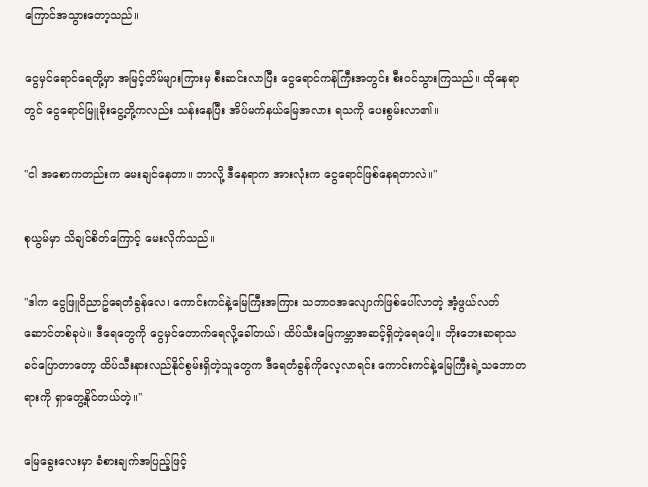ကြောင်အသွားတော့သည်။

ငွေမှင်ရောင်ရေတို့မှာ အမြင့်တိမ်များကြားမှ စီးဆင်းလာပြီး ငွေရောင်ကန်ကြီးအတွင်း စီးဝင်သွားကြသည်။ ထိုနေရာတွင် ငွေရောင်မြူခိုးငွေ့တို့ကလည်း သန်းနေပြီး အိပ်မက်နယ်မြေအလား ရသကို ပေးစွမ်းလာ၏။

"ငါ အစောကတည်းက မေးချင်နေတာ။ ဘာလို့ ဒီနေရာက အားလုံးက ငွေရောင်ဖြစ်နေရတာလဲ။"

စုယွမ်မှာ သိချင်စိတ်ကြောင့် မေးလိုက်သည်။

"ဒါက ငွေဖြူဝိညာဥ်ရေတံခွန်လေ၊ ကောင်းကင်နဲ့မြေကြီးအကြား သဘာဝအလျောက်ဖြစ်ပေါ်လာတဲ့ အံ့ဖွယ်လတ်ဆောင်တစ်ခုပဲ။ ဒီရေတွေကို ငွေမှင်တောက်ရေလို့ခေါ်တယ်၊ ထိပ်သီးမြေကမ္ဘာအဆင့်ရှိတဲ့ရေပေါ့။ ဘိုးဘေးဆရာသခင်ပြောတာတော့ ထိပ်သီးနားလည်နိုင်စွမ်းရှိတဲ့သူတွေက ဒီရေတံခွန်ကိုလေ့လာရင်း ကောင်းကင်နဲ့မြေကြီးရဲ့သဘောတရားကို ရှာတွေ့နိုင်တယ်တဲ့။"

မြေခွေးလေးမှာ ခံစားချက်အပြည့်ဖြင့်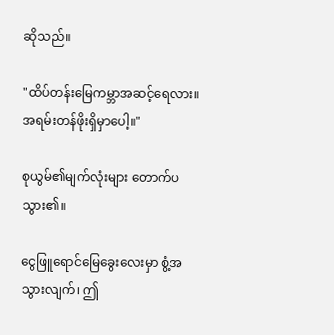ဆိုသည်။

"ထိပ်တန်းမြေကမ္ဘာအဆင့်ရေလား။ အရမ်းတန်ဖိုးရှိမှာပေါ့။"

စုယွမ်၏မျက်လုံးများ တောက်ပသွား၏။

ငွေဖြူရောင်မြေခွေးလေးမှာ စွံ့အသွားလျက်၊ ဤ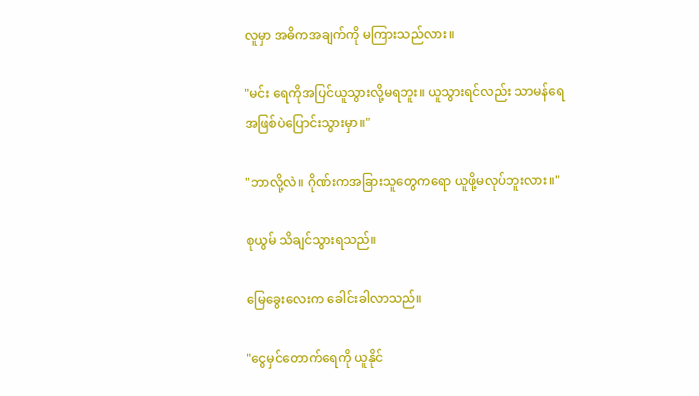လူမှာ အဓိကအချက်ကို မကြားသည်လား။

"မင်း ရေကိုအပြင်ယူသွားလို့မရဘူး။ ယူသွားရင်လည်း သာမန်ရေအဖြစ်ပဲပြောင်းသွားမှာ။"

"ဘာလို့လဲ။ ဂိုဏ်းကအခြားသူတွေကရော ယူဖို့မလုပ်ဘူးလား။"

စုယွမ် သိချင်သွားရသည်။

မြေခွေးလေးက ခေါင်းခါလာသည်။

"ငွေမှင်တောက်ရေကို ယူနိုင်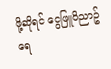ဖို့ဆိုရင် ငွေဖြူဝိညာဥ်ရေ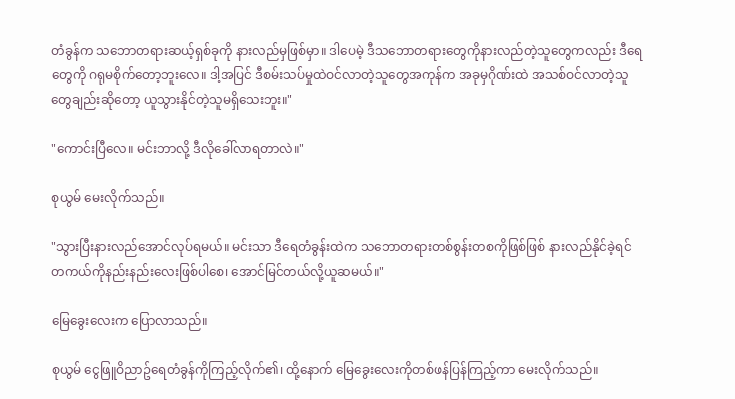တံခွန်က သဘောတရားဆယ့်ရှစ်ခုကို နားလည်မှဖြစ်မှာ။ ဒါပေမဲ့ ဒီသဘောတရားတွေကိုနားလည်တဲ့သူတွေကလည်း ဒီရေတွေကို ဂရုမစိုက်တော့ဘူးလေ။ ဒါ့အပြင် ဒီစမ်းသပ်မှုထဲဝင်လာတဲ့သူတွေအကုန်က အခုမှဂိုဏ်းထဲ အသစ်ဝင်လာတဲ့သူတွေချည်းဆိုတော့ ယူသွားနိုင်တဲ့သူမရှိသေးဘူး။"

"ကောင်းပြီလေ။ မင်းဘာလို့ ဒီလိုခေါ်လာရတာလဲ။"

စုယွမ် မေးလိုက်သည်။

"သွားပြီးနားလည်အောင်လုပ်ရမယ်။ မင်းသာ ဒီရေတံခွန်းထဲက သဘောတရားတစ်စွန်းတစကိုဖြစ်ဖြစ် နားလည်နိုင်ခဲ့ရင် တကယ်ကိုနည်းနည်းလေးဖြစ်ပါစေ၊ အောင်မြင်တယ်လို့ယူဆမယ်။"

မြေခွေးလေးက ပြောလာသည်။

စုယွမ် ငွေဖြူဝိညာဥ်ရေတံခွန်ကိုကြည့်လိုက်၏၊ ထို့နောက် မြေခွေးလေးကိုတစ်ဖန်ပြန်ကြည့်ကာ မေးလိုက်သည်။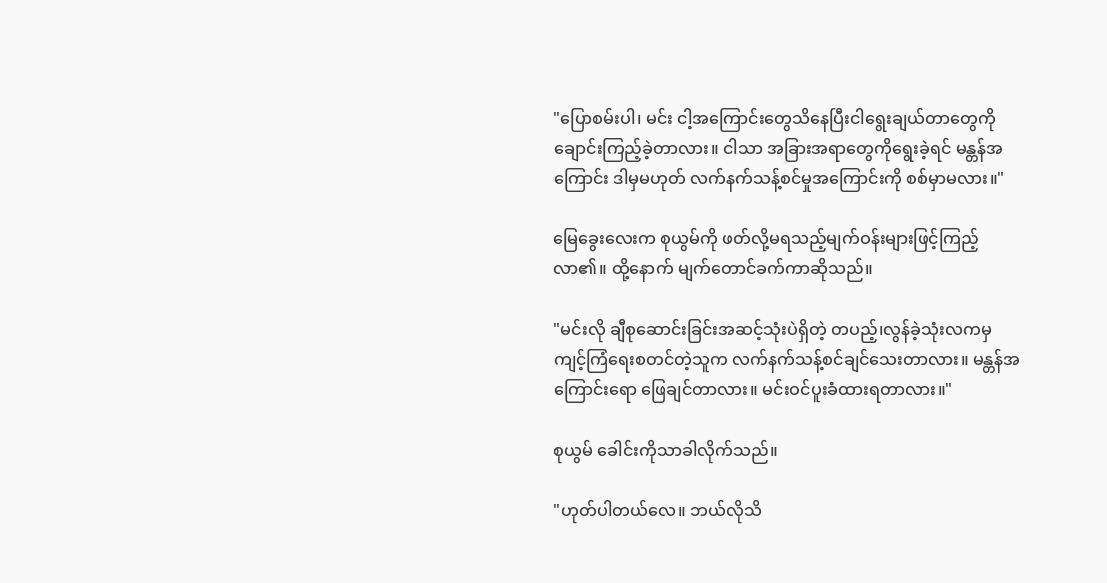"ပြောစမ်းပါ၊ မင်း ငါ့အကြောင်းတွေသိနေပြီးငါရွေးချယ်တာတွေကို ချောင်းကြည့်ခဲ့တာလား။ ငါသာ အခြားအရာတွေကိုရွေးခဲ့ရင် မန္တန်အကြောင်း ဒါမှမဟုတ် လက်နက်သန့်စင်မှုအကြောင်းကို စစ်မှာမလား။"

မြေခွေးလေးက စုယွမ်ကို ဖတ်လို့မရသည့်မျက်ဝန်းများဖြင့်ကြည့်လာ၏။ ထို့နောက် မျက်တောင်ခက်ကာဆိုသည်။

"မင်းလို ချီစုဆောင်းခြင်းအဆင့်သုံးပဲရှိတဲ့ တပည့်၊လွန်ခဲ့သုံးလကမှ ကျင့်ကြံရေးစတင်တဲ့သူက လက်နက်သန့်စင်ချင်သေးတာလား။ မန္တန်အကြောင်းရော ဖြေချင်တာလား။ မင်းဝင်ပူးခံထားရတာလား။"

စုယွမ် ခေါင်းကိုသာခါလိုက်သည်။

"ဟုတ်ပါတယ်လေ။ ဘယ်လိုသိ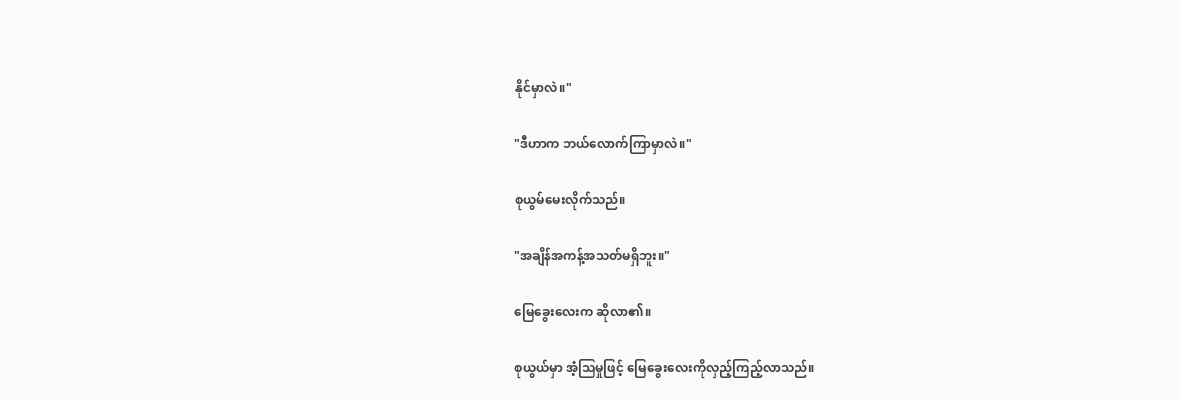နိုင်မှာလဲ။"

"ဒီဟာက ဘယ်လောက်ကြာမှာလဲ။"

စုယွမ်မေးလိုက်သည်။

"အချိန်အကန့်အသတ်မရှိဘူး။"

မြေခွေးလေးက ဆိုလာ၏။

စုယွယ်မှာ အံ့သြမှုဖြင့် မြေခွေးလေးကိုလှည့်ကြည့်လာသည်။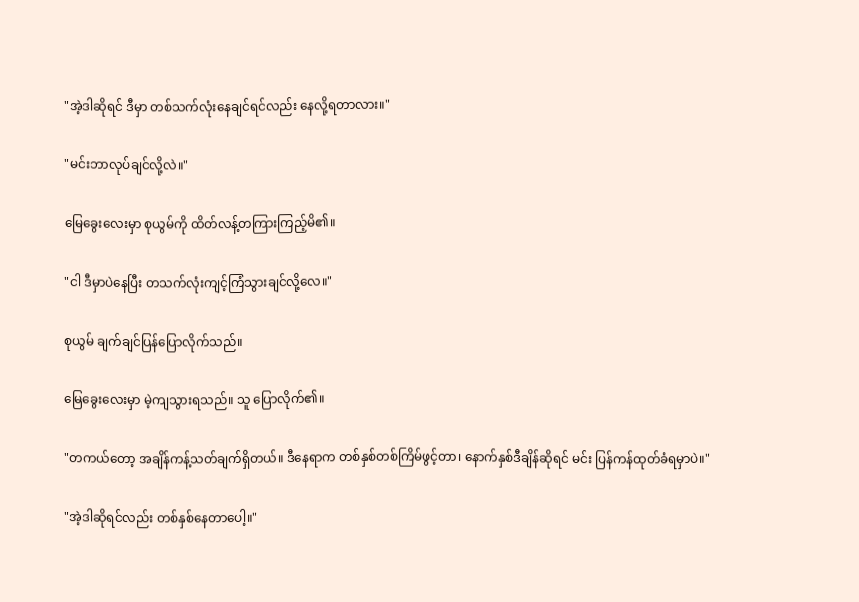"အဲ့ဒါဆိုရင် ဒီမှာ တစ်သက်လုံးနေချင်ရင်လည်း နေလို့ရတာလား။"

"မင်းဘာလုပ်ချင်လို့လဲ။"

မြေခွေးလေးမှာ စုယွမ်ကို ထိတ်လန့်တကြားကြည့်မိ၏။

"ငါ ဒီမှာပဲနေပြီး တသက်လုံးကျင့်ကြံသွားချင်လို့လေ။"

စုယွမ် ချက်ချင်ပြန်ပြောလိုက်သည်။

မြေခွေးလေးမှာ မဲ့ကျသွားရသည်။ သူ ပြောလိုက်၏။

"တကယ်တော့ အချိန်ကန့်သတ်ချက်ရှိတယ်။ ဒီနေရာက တစ်နှစ်တစ်ကြိမ်ဖွင့်တာ၊ နောက်နှစ်ဒီချိန်ဆိုရင် မင်း ပြန်ကန်ထုတ်ခံရမှာပဲ။"

"အဲ့ဒါဆိုရင်လည်း တစ်နှစ်နေတာပေါ့။"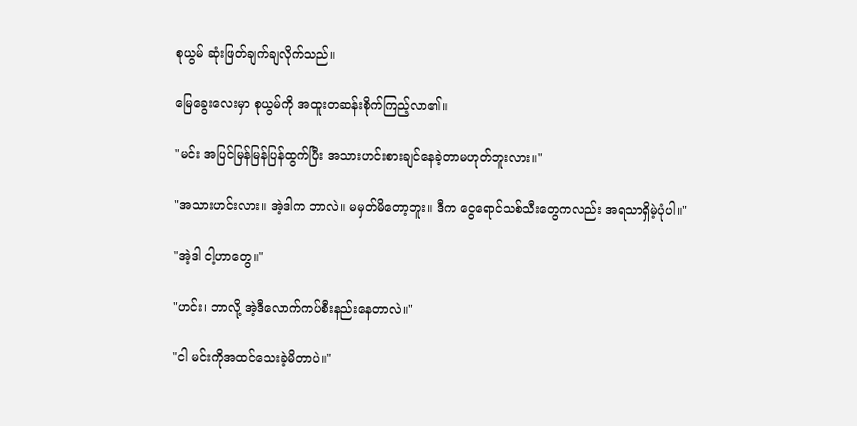စုယွမ် ဆုံးဖြတ်ချက်ချလိုက်သည်။

မြေခွေးလေးမှာ စုယွမ်ကို အထူးတဆန်းစိုက်ကြည့်လာ၏။

"မင်း အပြင်မြန်မြန်ပြန်ထွက်ပြီး အသားဟင်းစားချင်နေခဲ့တာမဟုတ်ဘူးလား။"

"အသားဟင်းလား။ အဲ့ဒါက ဘာလဲ။ မမှတ်မိတော့ဘူး။ ဒီက ငွေရောင်သစ်သီးတွေကလည်း အရသာရှိမဲ့ပုံပါ။"

"အဲ့ဒါ ငါ့ဟာတွေ။"

"ဟင်း၊ ဘာလို့ အဲ့ဒီလောက်ကပ်စီးနည်းနေတာလဲ။"

"ငါ မင်းကိုအထင်သေးခဲ့မိတာပဲ။"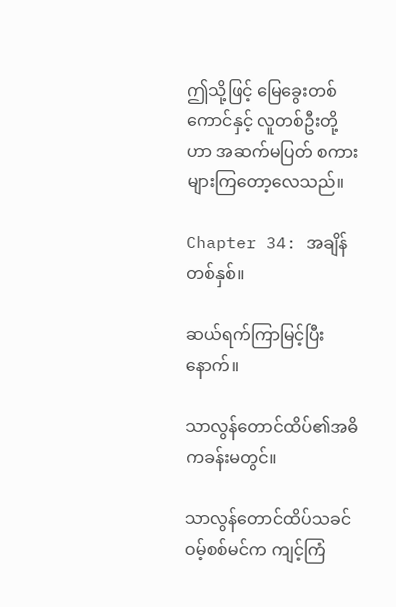ဤသို့ဖြင့် မြေခွေးတစ်ကောင်နှင့် လူတစ်ဦးတို့ဟာ အဆက်မပြတ် စကားများကြတော့လေသည်။

Chapter 34: အချိန်တစ်နှစ်။

ဆယ်ရက်ကြာမြင့်ပြီးနောက်။

သာလွန်တောင်ထိပ်၏အဓိကခန်းမတွင်။

သာလွန်တောင်ထိပ်သခင်ဝမ့်စစ်မင်က ကျင့်ကြံ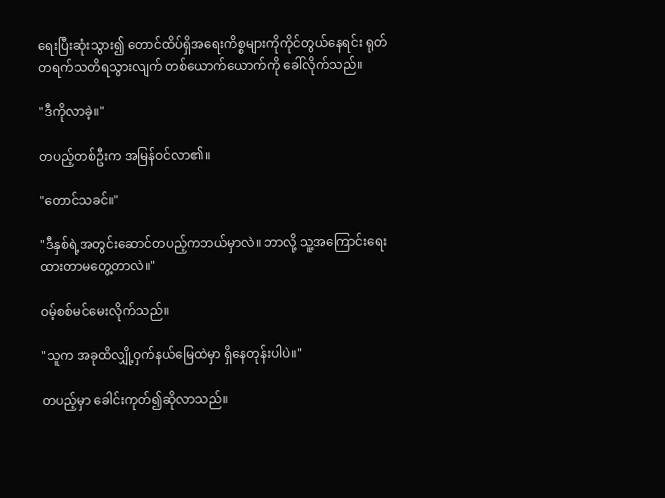ရေးပြီးဆုံးသွား၍ တောင်ထိပ်ရှိအရေးကိစ္စများကိုကိုင်တွယ်နေရင်း ရုတ်တရက်သတိရသွားလျက် တစ်ယောက်ယောက်ကို ခေါ်လိုက်သည်။

"ဒီကိုလာခဲ့။"

တပည့်တစ်ဦးက အမြန်ဝင်လာ၏။

"တောင်သခင်။"

"ဒီနှစ်ရဲ့အတွင်းဆောင်တပည့်ကဘယ်မှာလဲ။ ဘာလို့ သူ့အကြောင်းရေးထားတာမတွေ့တာလဲ။"

ဝမ့်စစ်မင်မေးလိုက်သည်။

"သူက အခုထိလျှို့ဝှက်နယ်မြေထဲမှာ ရှိနေတုန်းပါပဲ။"

တပည့်မှာ ခေါင်းကုတ်၍ဆိုလာသည်။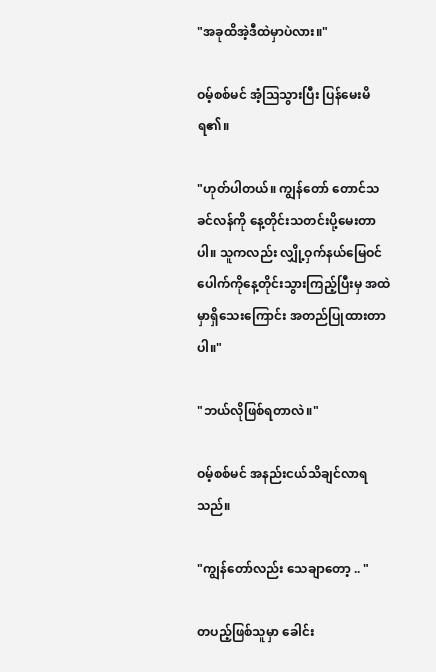"အခုထိအဲ့ဒီထဲမှာပဲလား။"

ဝမ့်စစ်မင် အံ့သြသွားပြီး ပြန်မေးမိရ၏။

"ဟုတ်ပါတယ်။ ကျွန်တော် တောင်သခင်လန်ကို နေ့တိုင်းသတင်းပို့မေးတာပါ။ သူကလည်း လျှို့ဝှက်နယ်မြေဝင်ပေါက်ကိုနေ့တိုင်းသွားကြည့်ပြီးမှ အထဲမှာရှိသေးကြောင်း အတည်ပြုထားတာပါ။"

"ဘယ်လိုဖြစ်ရတာလဲ။"

ဝမ့်စစ်မင် အနည်းငယ်သိချင်လာရသည်။

"ကျွန်တော်လည်း သေချာတော့ .. "

တပည့်ဖြစ်သူမှာ ခေါင်း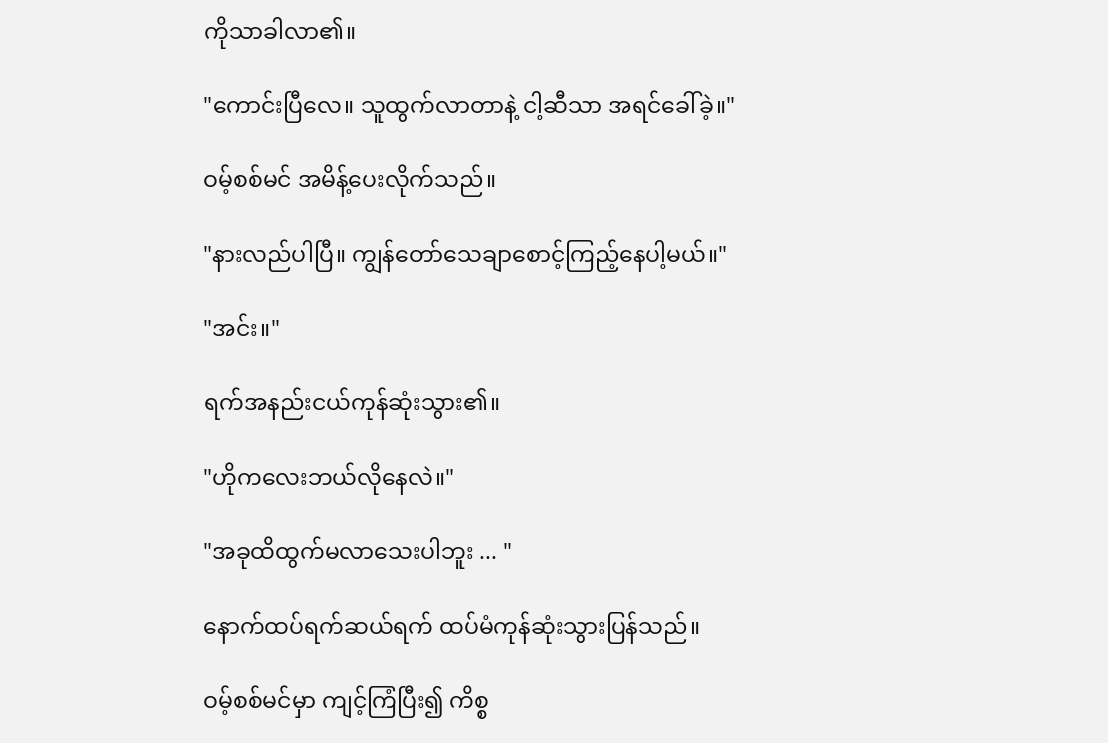ကိုသာခါလာ၏။

"ကောင်းပြီလေ။ သူထွက်လာတာနဲ့ ငါ့ဆီသာ အရင်ခေါ်ခဲ့။"

ဝမ့်စစ်မင် အမိန့်ပေးလိုက်သည်။

"နားလည်ပါပြီ။ ကျွန်တော်သေချာစောင့်ကြည့်နေပါ့မယ်။"

"အင်း။"

ရက်အနည်းငယ်ကုန်ဆုံးသွား၏။

"ဟိုကလေးဘယ်လိုနေလဲ။"

"အခုထိထွက်မလာသေးပါဘူး ... "

နောက်ထပ်ရက်ဆယ်ရက် ထပ်မံကုန်ဆုံးသွားပြန်သည်။

ဝမ့်စစ်မင်မှာ ကျင့်ကြံပြီး၍ ကိစ္စ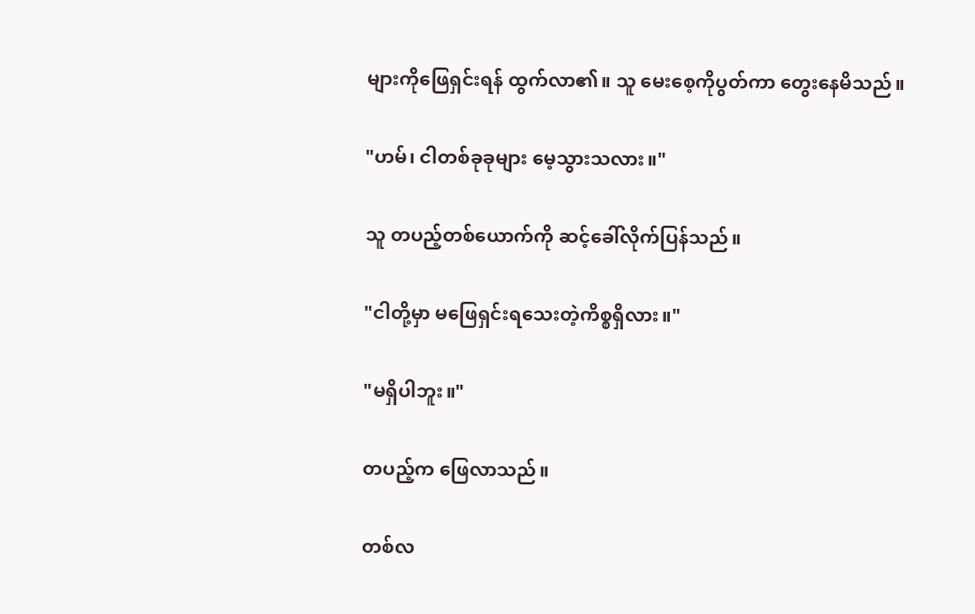များကိုဖြေရှင်းရန် ထွက်လာ၏။ သူ မေးစေ့ကိုပွတ်ကာ တွေးနေမိသည်။

"ဟမ်၊ ငါတစ်ခုခုများ မေ့သွားသလား။"

သူ တပည့်တစ်ယောက်ကို ဆင့်ခေါ်လိုက်ပြန်သည်။

"ငါတို့မှာ မဖြေရှင်းရသေးတဲ့ကိစ္စရှိလား။"

"မရှိပါဘူး။"

တပည့်က ဖြေလာသည်။

တစ်လ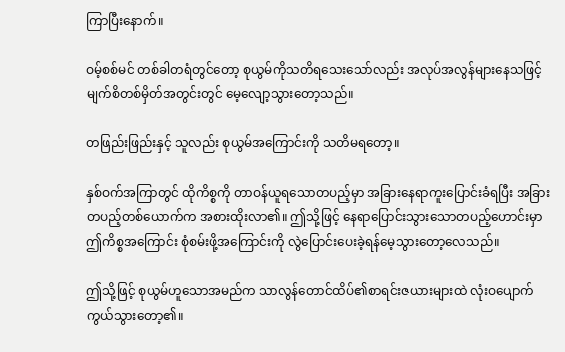ကြာပြီးနောက်။

ဝမ့်စစ်မင် တစ်ခါတရံတွင်တော့ စုယွမ်ကိုသတိရသေးသော်လည်း အလုပ်အလွန်များနေသဖြင့် မျက်စိတစ်မှိတ်အတွင်းတွင် မေ့လျော့သွားတော့သည်။

တဖြည်းဖြည်းနှင့် သူလည်း စုယွမ်အကြောင်းကို သတိမရတော့။

နှစ်ဝက်အကြာတွင် ထိုကိစ္စကို တာဝန်ယူရသောတပည့်မှာ အခြားနေရာကူးပြောင်းခံရပြီး အခြားတပည့်တစ်ယောက်က အစားထိုးလာ၏။ ဤသို့ဖြင့် နေရာပြောင်းသွားသောတပည့်ဟောင်းမှာ ဤကိစ္စအကြောင်း စုံစမ်းဖို့အကြောင်းကို လွဲပြောင်းပေးခဲ့ရန်မေ့သွားတော့လေသည်။

ဤသို့ဖြင့် စုယွမ်ဟူသောအမည်က သာလွန်တောင်ထိပ်၏စာရင်းဇယားများထဲ လုံးဝပျောက်ကွယ်သွားတော့၏။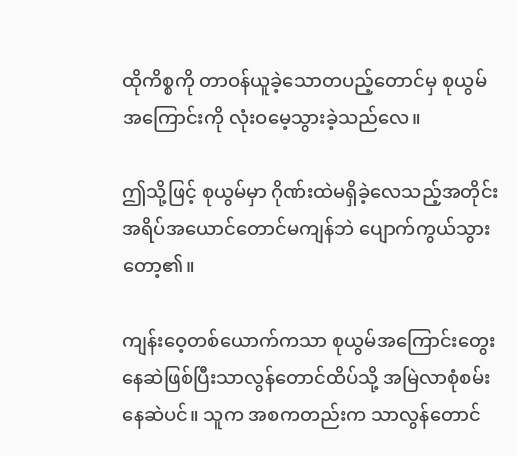ထိုကိစ္စကို တာဝန်ယူခဲ့သောတပည့်တောင်မှ စုယွမ်အကြောင်းကို လုံးဝမေ့သွားခဲ့သည်လေ။

ဤသို့ဖြင့် စုယွမ်မှာ ဂိုဏ်းထဲမရှိခဲ့လေသည့်အတိုင်း အရိပ်အယောင်တောင်မကျန်ဘဲ ပျောက်ကွယ်သွားတော့၏။

ကျန်းဝေ့တစ်ယောက်ကသာ စုယွမ်အကြောင်းတွေးနေဆဲဖြစ်ပြီးသာလွန်တောင်ထိပ်သို့ အမြဲလာစုံစမ်းနေဆဲပင်။ သူက အစကတည်းက သာလွန်တောင်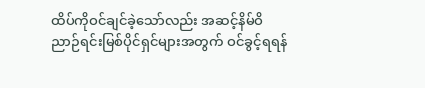ထိပ်ကိုဝင်ချင်ခဲ့သော်လည်း အဆင့်နိမ်ဝိညာဉ်ရင်းမြစ်ပိုင်ရှင်များအတွက် ဝင်ခွင့်ရရန်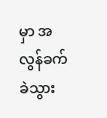မှာ အလွန်ခက်ခဲသွား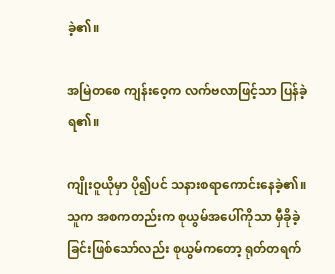ခဲ့၏။

အမြဲတစေ ကျန်းဝေ့က လက်ဗလာဖြင့်သာ ပြန်ခဲ့ရ၏။

ကျိုးဝူယိုမှာ ပို၍ပင် သနားစရာကောင်းနေခဲ့၏။ သူက အစကတည်းက စုယွမ်အပေါ်ကိုသာ မှီခိုခဲ့ခြင်းဖြစ်သော်လည်း စုယွမ်ကတော့ ရုတ်တရက်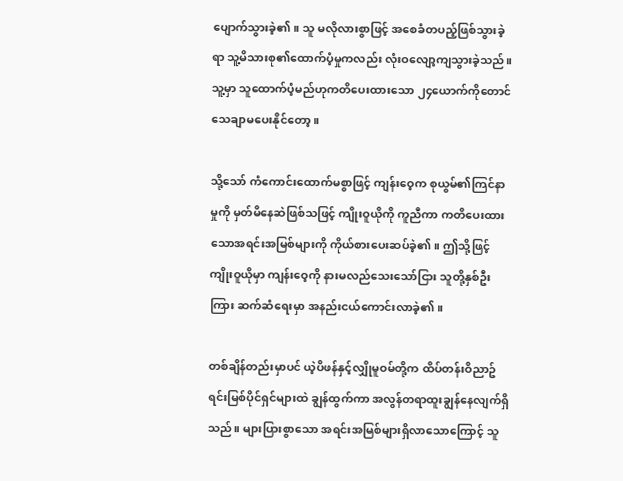ပျောက်သွားခဲ့၏။ သူ မလိုလားစွာဖြင့် အစေခံတပည့်ဖြစ်သွားခဲ့ရာ သူ့မိသားစု၏ထောက်ပံ့မှုကလည်း လုံးဝလျော့ကျသွားခဲ့သည်။ သူ့မှာ သူထောက်ပံ့မည်ဟုကတိပေးထားသော ၂၄ယောက်ကိုတောင် သေချာမပေးနိုင်တော့။

သို့သော် ကံကောင်းထောက်မစွာဖြင့် ကျန်းဝေ့က စုယွမ်၏ကြင်နာမှုကို မှတ်မိနေဆဲဖြစ်သဖြင့် ကျိုးဝူယိုကို ကူညီကာ ကတိပေးထားသောအရင်းအမြစ်များကို ကိုယ်စားပေးဆပ်ခဲ့၏။ ဤသို့ဖြင့် ကျိုးဝူယိုမှာ ကျန်းဝေ့ကို နားမလည်သေးသော်ငြား သူတို့နှစ်ဦးကြား ဆက်ဆံရေးမှာ အနည်းငယ်ကောင်းလာခဲ့၏။

တစ်ချိန်တည်းမှာပင် ယဲ့ပိဖန်နှင့်လျှိုမူဝမ်တို့က ထိပ်တန်းဝိညာဥ်ရင်းမြစ်ပိုင်ရှင်များထဲ ချွန်ထွက်ကာ အလွန်တရာထူးချွန်နေလျက်ရှိသည်။ များပြားစွာသော အရင်းအမြစ်များရှိလာသောကြောင့် သူ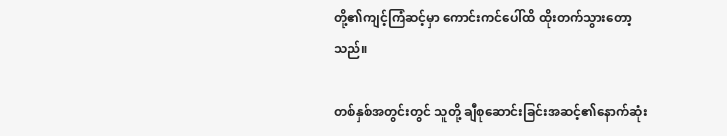တို့၏ကျင့်ကြံဆင့်မှာ ကောင်းကင်ပေါ်ထိ ထိုးတက်သွားတော့သည်။

တစ်နှစ်အတွင်းတွင် သူတို့ ချီစုဆောင်းခြင်းအဆင့်၏နောက်ဆုံး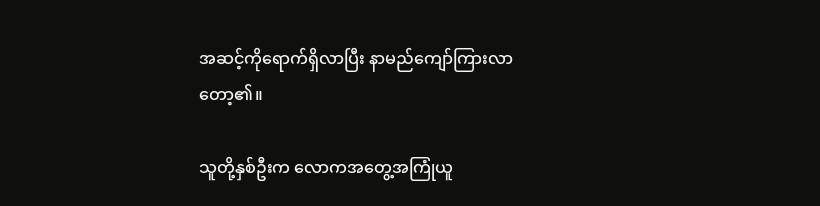အဆင့်ကိုရောက်ရှိလာပြီး နာမည်ကျော်ကြားလာတော့၏။

သူတို့နှစ်ဦးက လောကအတွေ့အကြုံယူ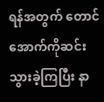ရန်အတွက် တောင်အောက်ကိုဆင်းသွားခဲ့ကြပြီး နာ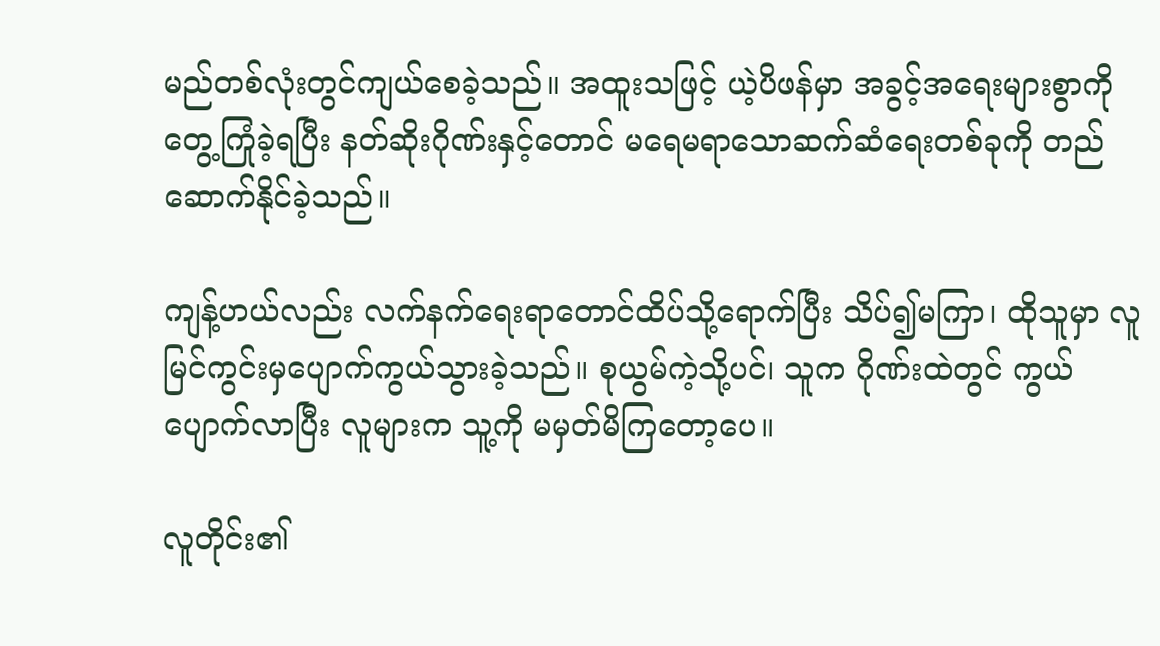မည်တစ်လုံးတွင်ကျယ်စေခဲ့သည်။ အထူးသဖြင့် ယဲ့ပိဖန်မှာ အခွင့်အရေးများစွာကို တွေ့ကြုံခဲ့ရပြီး နတ်ဆိုးဂိုဏ်းနှင့်တောင် မရေမရာသောဆက်ဆံရေးတစ်ခုကို တည်ဆောက်နိုင်ခဲ့သည်။

ကျန့်ဟယ်လည်း လက်နက်ရေးရာတောင်ထိပ်သို့ရောက်ပြီး သိပ်၍မကြာ၊ ထိုသူမှာ လူမြင်ကွင်းမှပျောက်ကွယ်သွားခဲ့သည်။ စုယွမ်ကဲ့သို့ပင်၊ သူက ဂိုဏ်းထဲတွင် ကွယ်ပျောက်လာပြီး လူများက သူ့ကို မမှတ်မိကြတော့ပေ။

လူတိုင်း၏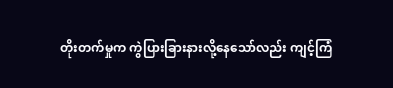တိုးတက်မှုက ကွဲပြားခြားနားလို့နေသော်လည်း ကျင့်ကြံ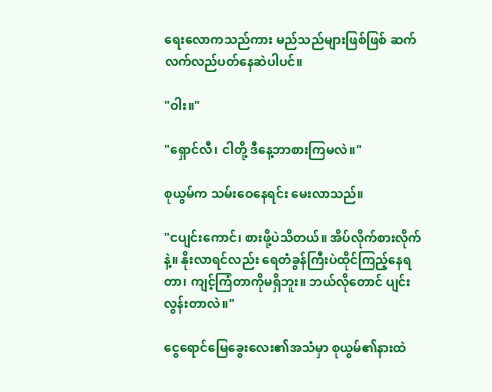ရေးလောကသည်ကား မည်သည်များဖြစ်ဖြစ် ဆက်လက်လည်ပတ်နေဆဲပါပင်။

"ဝါး။"

"ရှောင်လီ၊ ငါတို့ ဒီနေ့ဘာစားကြမလဲ။"

စုယွမ်က သမ်းဝေနေရင်း မေးလာသည်။

"ငပျင်းကောင်၊ စားဖို့ပဲသိတယ်။ အိပ်လိုက်စားလိုက်နဲ့။ နိုးလာရင်လည်း ရေတံခွန်ကြီးပဲထိုင်ကြည့်နေရတာ၊ ကျင့်ကြံတာကိုမရှိဘူး။ ဘယ်လိုတောင် ပျင်းလွန်းတာလဲ။"

ငွေရောင်မြေခွေးလေး၏အသံမှာ စုယွမ်၏နားထဲ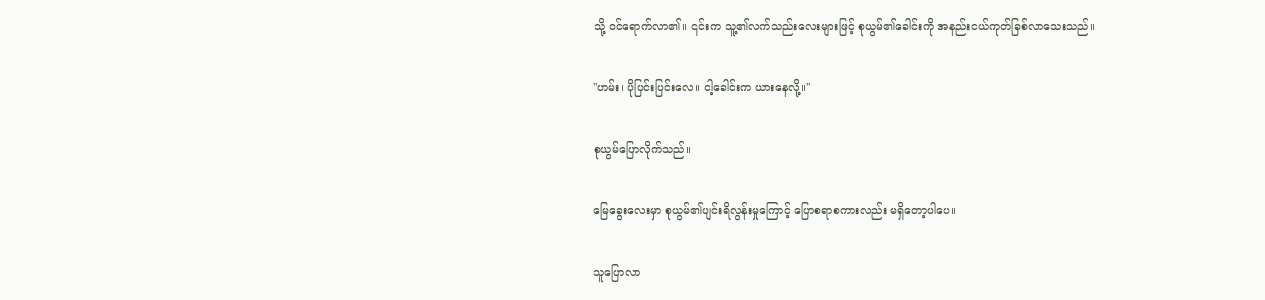သို့ ဝင်ရောက်လာ၏။ ၎င်းက သူ့၏လက်သည်းလေးများဖြင့် စုယွမ်၏ခေါင်းကို အနည်းငယ်ကုတ်ခြစ်လာသေးသည်။

"ဟမ်း၊ ပိုပြင်းပြင်းလေ။ ငါ့ခေါင်းက ယားနေလို့။"

စုယွမ်ပြောလိုက်သည်။

မြေခွေးလေးမှာ စုယွမ်၏ပျင်းရိလွန်းမှုကြောင့် ပြောစရာစကားလည်း မရှိတော့ပါပေ။

သူပြောလာ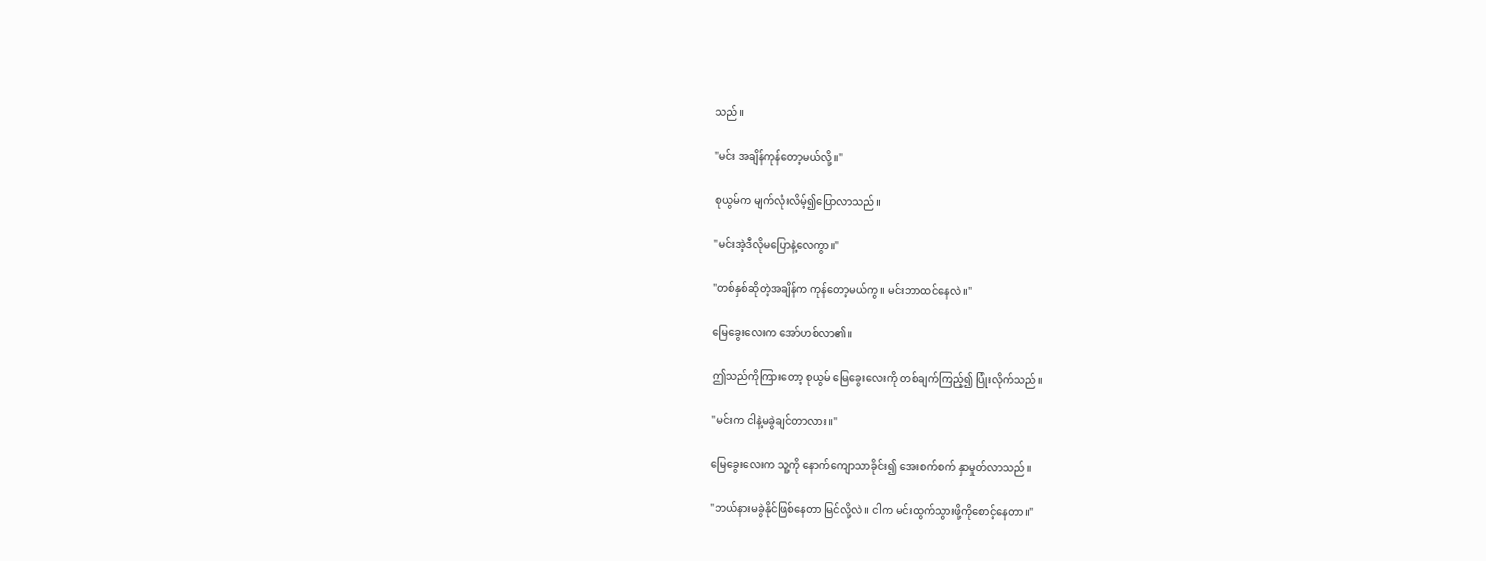သည်။

"မင်း အချိန်ကုန်တော့မယ်လို့။"

စုယွမ်က မျက်လုံးလိမ့်၍ပြောလာသည်။

"မင်းအဲ့ဒီလိုမပြောနဲ့လေကွာ။"

"တစ်နှစ်ဆိုတဲ့အချိန်က ကုန်တော့မယ်ကွ။ မင်းဘာထင်နေလဲ။"

မြေခွေးလေးက အော်ဟစ်လာ၏။

ဤသည်ကိုကြားတော့ စုယွမ် မြေခွေးလေးကို တစ်ချက်ကြည့်၍ ပြုံးလိုက်သည်။

"မင်းက ငါနဲ့မခွဲချင်တာလား။"

မြေခွေးလေးက သူ့ကို နောက်ကျောသာခိုင်း၍ အေးစက်စက် နှာမှုတ်လာသည်။

"ဘယ်နားမခွဲနိုင်ဖြစ်နေတာ မြင်လို့လဲ။ ငါက မင်းထွက်သွားဖို့ကိုစောင့်နေတာ။"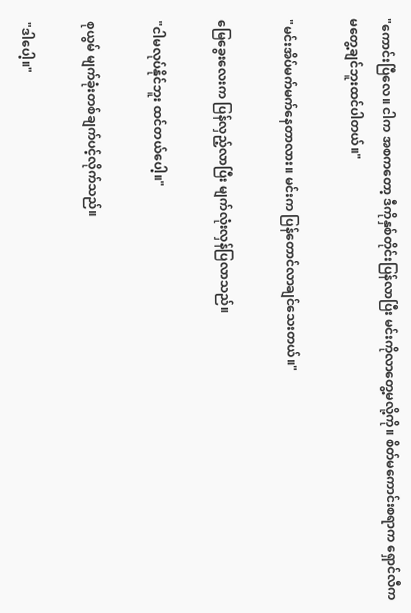"ကောင်းပြီလေ။ ငါက အစကတော့ ဒီကိုနှစ်တိုင်းပြန်လာပြီး မင်းကိုလာတွေ့မလို့ကို။ စိတ်မကောင်းစရာက ရှောင်လီက မတွေ့ချင်ဘူးထင်ပါတယ်။"

"မင်းအိပ်မက်မက်နေတာလား။ မင်းက ပြန်တောင်လာချင်သေးတယ်။"

မြေခွေးလေးက ပြန်လှည့်လာပြီး မျက်လုံးလှန်ပြလာသည်။

"ငါမလုပ်နိုင်ဘူး ထင်တယ်ပေါ့။"

စုယွမ် မျက်ခုံးတစ်ချက်ပင့်လိုက်သည်။

"ဒါပေါ့။"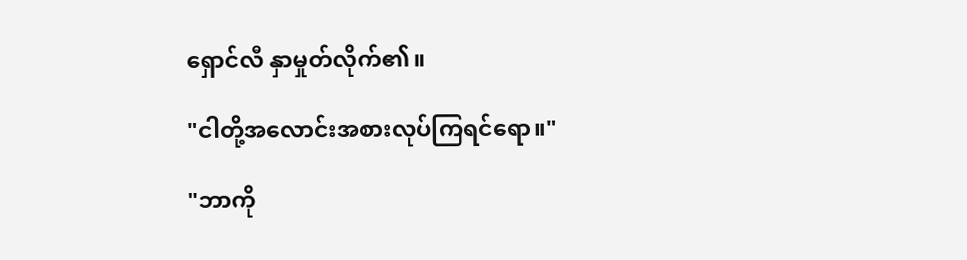ရှောင်လီ နှာမှုတ်လိုက်၏။

"ငါတို့အလောင်းအစားလုပ်ကြရင်ရော။"

"ဘာကို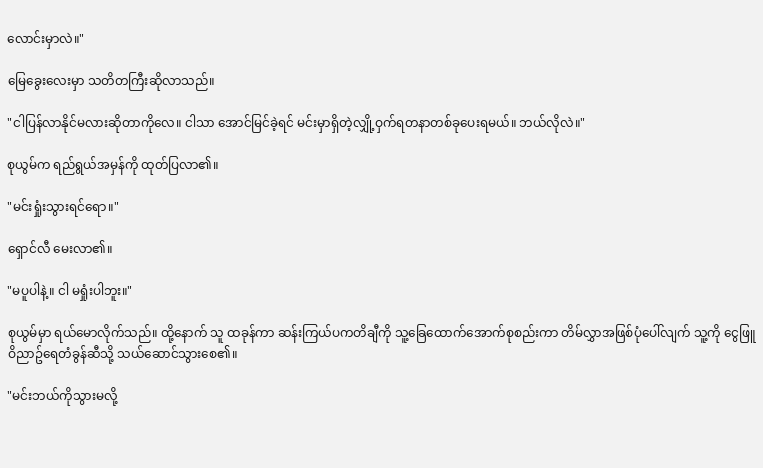လောင်းမှာလဲ။"

မြေခွေးလေးမှာ သတိတကြီးဆိုလာသည်။

"ငါပြန်လာနိုင်မလားဆိုတာကိုလေ။ ငါသာ အောင်မြင်ခဲ့ရင် မင်းမှာရှိတဲ့လျှို့ဝှက်ရတနာတစ်ခုပေးရမယ်။ ဘယ်လိုလဲ။"

စုယွမ်က ရည်ရွယ်အမှန်ကို ထုတ်ပြလာ၏။

"မင်းရှုံးသွားရင်ရော။"

ရှောင်လီ မေးလာ၏။

"မပူပါနဲ့။ ငါ မရှုံးပါဘူး။"

စုယွမ်မှာ ရယ်မောလိုက်သည်။ ထို့နောက် သူ ထခုန်ကာ ဆန်းကြယ်ပကတိချီကို သူ့ခြေထောက်အောက်စုစည်းကာ တိမ်လွှာအဖြစ်ပုံပေါ်လျက် သူ့ကို ငွေဖြူဝိညာဥ်ရေတံခွန်ဆီသို့ သယ်ဆောင်သွားစေ၏။

"မင်းဘယ်ကိုသွားမလို့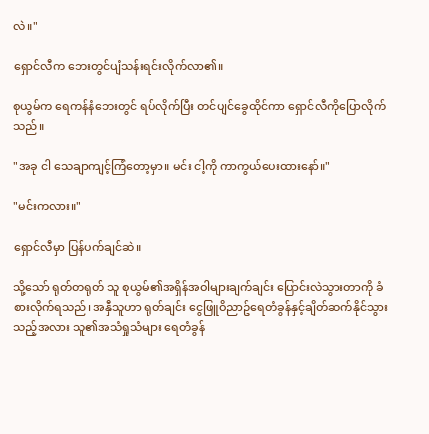လဲ။"

ရှောင်လီက ဘေးတွင်ပျံသန်းရင်းလိုက်လာ၏။

စုယွမ်က ရေကန်နံဘေးတွင် ရပ်လိုက်ပြီး တင်ပျင်ခွေထိုင်ကာ ရှောင်လီကိုပြောလိုက်သည်။

"အခု ငါ သေချာကျင့်ကြံတော့မှာ။ မင်း ငါ့ကို ကာကွယ်ပေးထားနော်။"

"မင်းကလား။"

ရှောင်လီမှာ ပြန်ပက်ချင်ဆဲ။

သို့သော် ရုတ်တရုတ် သူ စုယွမ်၏အရှိန်အဝါများချက်ချင်း ပြောင်းလဲသွားတာကို ခံစားလိုက်ရသည်၊ အနှီသူဟာ ရုတ်ချင်း ငွေဖြူဝိညာဥ်ရေတံခွန်နှင့်ချိတ်ဆက်နိုင်သွားသည့်အလား သူ၏အသံရှုသံများ ရေတံခွန်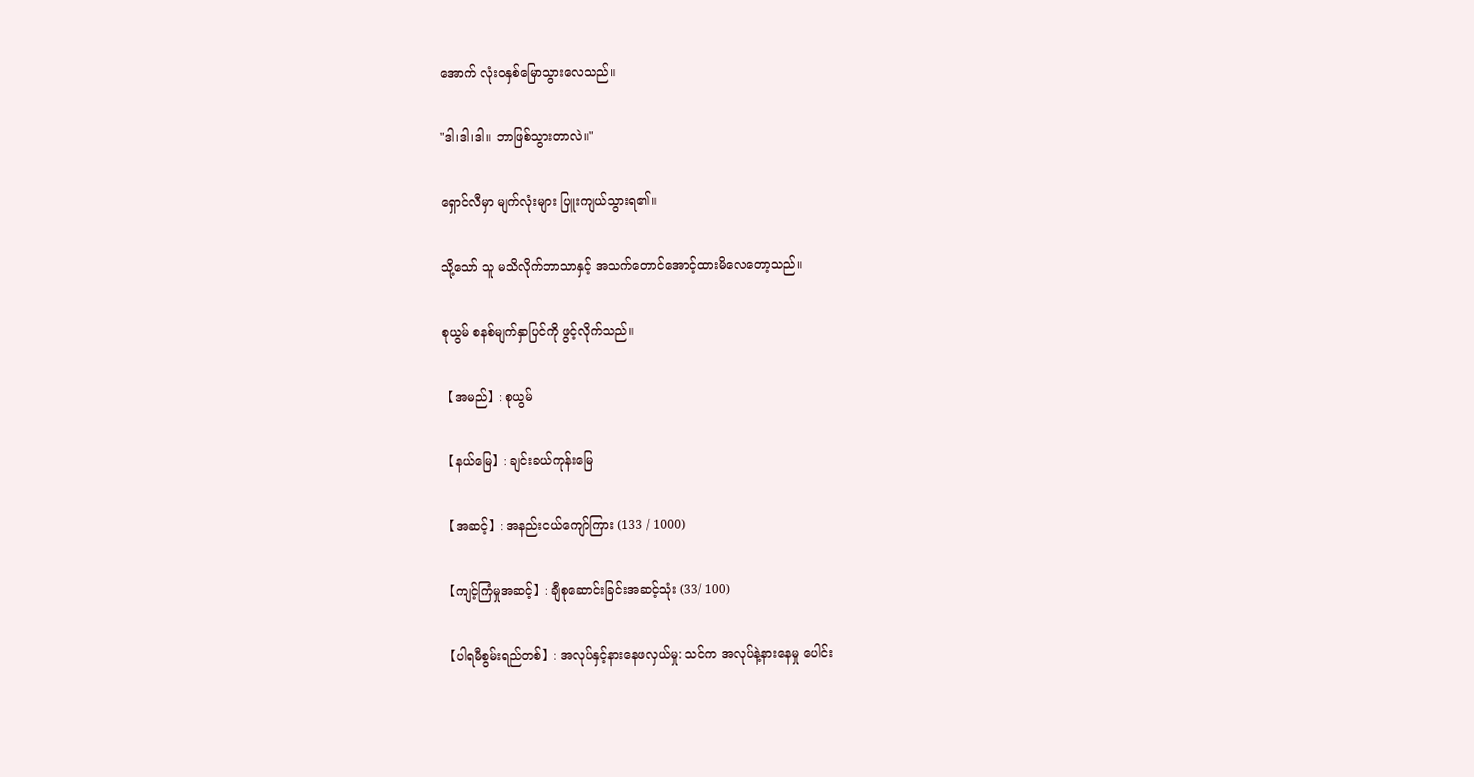အောက် လုံးဝနှစ်မြောသွားလေသည်။

"ဒါ၊ဒါ၊ဒါ။ ဘာဖြစ်သွားတာလဲ။"

ရှောင်လီမှာ မျက်လုံးများ ပြူးကျယ်သွားရ၏။

သို့သော် သူ မသိလိုက်ဘာသာနှင့် အသက်တောင်အောင့်ထားမိလေတော့သည်။

စုယွမ် စနစ်မျက်နှာပြင်ကို ဖွင့်လိုက်သည်။

【အမည်】: စုယွမ်

【နယ်မြေ】: ချင်းခယ်ကုန်းမြေ

【အဆင့်】: အနည်းငယ်ကျော်ကြား (133 / 1000)

【ကျင့်ကြံမှုအဆင့်】: ချီစုဆောင်းခြင်းအဆင့်သုံး (33/ 100)

【ပါရမီစွမ်းရည်တစ်】: အလုပ်နှင့်နားနေဖလှယ်မှု: သင်က အလုပ်နဲ့နားနေမှု ပေါင်း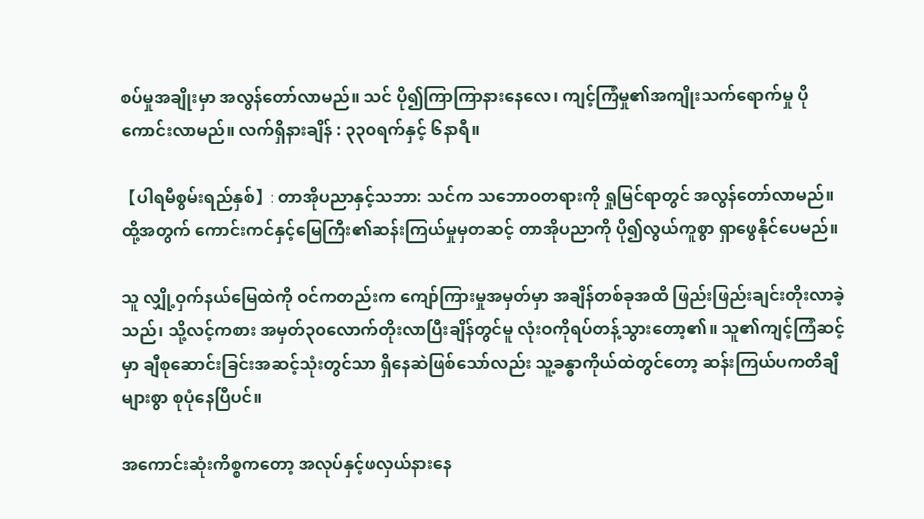စပ်မှုအချိုးမှာ အလွန်တော်လာမည်။ သင် ပို၍ကြာကြာနားနေလေ၊ ကျင့်ကြံမှု၏အကျိုးသက်ရောက်မှု ပိုကောင်းလာမည်။ လက်ရှိနားချိန် : ၃၃၀ရက်နှင့် ၆နာရီ။

【ပါရမီစွမ်းရည်နှစ်】: တာအိုပညာနှင့်သဘာ: သင်က သဘောဝတရားကို ရှုမြင်ရာတွင် အလွန်တော်လာမည်။ ထို့အတွက် ကောင်းကင်နှင့်မြေကြီး၏ဆန်းကြယ်မှုမှတဆင့် တာအိုပညာကို ပို၍လွယ်ကူစွာ ရှာဖွေနိုင်ပေမည်။

သူ လျှို့ဝှက်နယ်မြေထဲကို ဝင်ကတည်းက ကျော်ကြားမှုအမှတ်မှာ အချိန်တစ်ခုအထိ ဖြည်းဖြည်းချင်းတိုးလာခဲ့သည်၊ သို့လင့်ကစား အမှတ်၃၀လောက်တိုးလာပြီးချိန်တွင်မူ လုံးဝကိုရပ်တန့်သွားတော့၏။ သူ၏ကျင့်ကြံဆင့်မှာ ချီစုဆောင်းခြင်းအဆင့်သုံးတွင်သာ ရှိနေဆဲဖြစ်သော်လည်း သူ့ခန္ဓာကိုယ်ထဲတွင်တော့ ဆန်းကြယ်ပကတိချီများစွာ စုပုံနေပြီပင်။

အကောင်းဆုံးကိစ္စကတော့ အလုပ်နှင့်ဖလှယ်နားနေ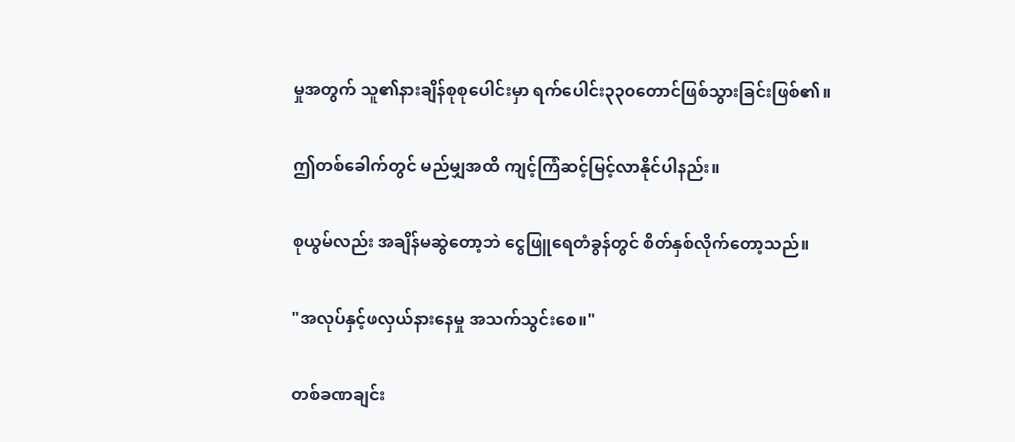မှုအတွက် သူ၏နားချိန်စုစုပေါင်းမှာ ရက်ပေါင်း၃၃၀တောင်ဖြစ်သွားခြင်းဖြစ်၏။

ဤတစ်ခေါက်တွင် မည်မျှအထိ ကျင့်ကြံဆင့်မြင့်လာနိုင်ပါနည်း။

စုယွမ်လည်း အချိန်မဆွဲတော့ဘဲ ငွေဖြူရေတံခွန်တွင် စိတ်နှစ်လိုက်တော့သည်။

"အလုပ်နှင့်ဖလှယ်နားနေမှု အသက်သွင်းစေ။"

တစ်ခဏချင်း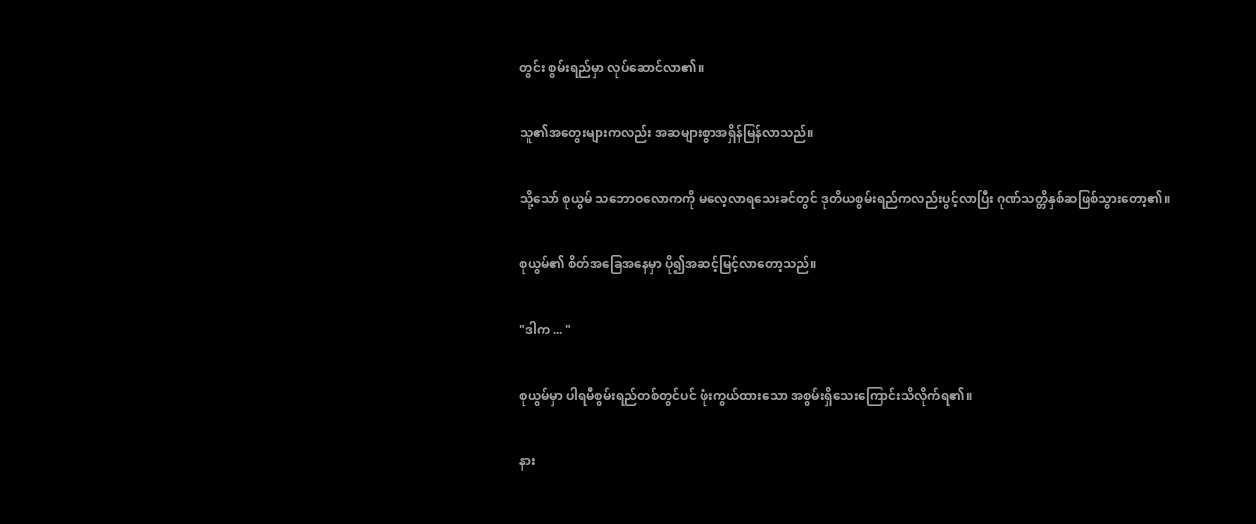တွင်း စွမ်းရည်မှာ လုပ်ဆောင်လာ၏။

သူ၏အတွေးများကလည်း အဆများစွာအရှိန်မြန်လာသည်။

သို့သော် စုယွမ် သဘောဝလောကကို မလေ့လာရသေးခင်တွင် ဒုတိယစွမ်းရည်ကလည်းပွင့်လာပြီး ဂုဏ်သတ္တိနှစ်ဆဖြစ်သွားတော့၏။

စုယွမ်၏ စိတ်အခြေအနေမှာ ပို၍အဆင့်မြင့်လာတော့သည်။

"ဒါက ... "

စုယွမ်မှာ ပါရမီစွမ်းရည်တစ်တွင်ပင် ဖုံးကွယ်ထားသော အစွမ်းရှိသေးကြောင်းသိလိုက်ရ၏။

နား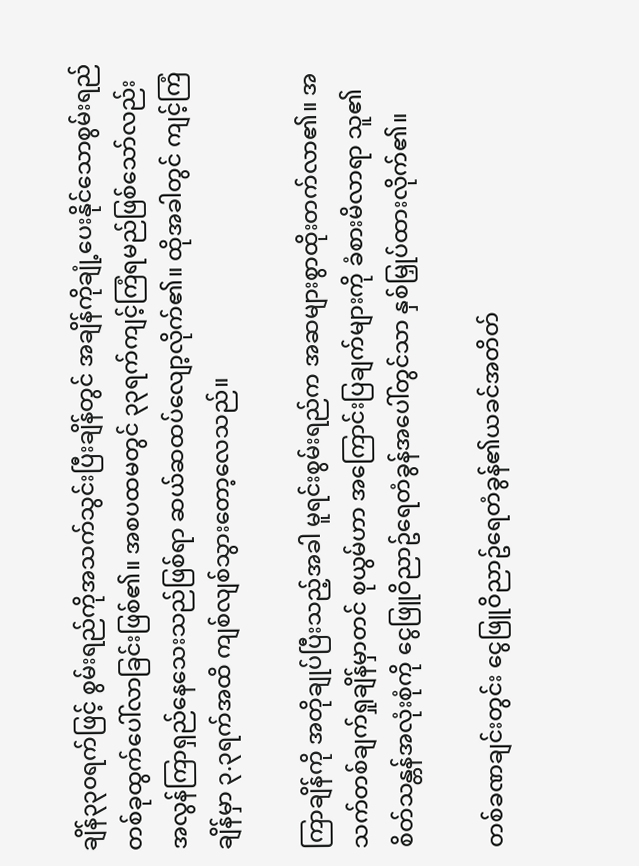ချိန်၃၃၀ရက်ဖြင့် စွမ်းရည်ကိုအသက်သွင်းပြီးချိန်တွင် အချိန်ကိုချုံ့ပေးနိုင်သောစွမ်းရည်တစ်ခုထွက်ပေါ်လာခြင်းဖြစ်၏။ အစပထမတွင် ၃၃ရက်ကျင့်ကြံရမည်ဖြစ်သော်လည်း အလွန်ကြာရှည်နေသေးသည်ဖြစ်ရာ ဆယ်ဆထပ်လျော့လိုက်၏။ ထိုအခါတွင် ကျင့်ကြံချိန်မှာ ၃.၃ရက်အထိ ကျစ်လျစ်သွားတော့လေသည်။

ကြာချိန်ကို အတိုချုပ်ပြီးသည့်အခါ မူရင်းစွမ်းရည်က အဆများစွာထိုးတက်လာ၏။ အသက်တစ်ချက်ရှုချိန်မှာတင် စုယွမ်ဟာ အကြောင်းပြချက်များကို ခံစားမိလာရာ သူ၏စိတ်သန္တန်အလုံးစုံကို ငွေဖြူဝိညာဥ်ရေတံခွန်အပေါ်တွင်သာ နှစ်မြှုပ်ထားလိုက်၏။

တစ်ခဏချင်းတွင်း ငွေဖြူဝိညာဥ်ရေတံခွန်၏ယခင်အတိတ်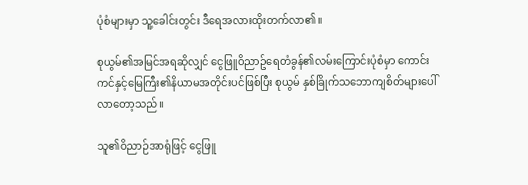ပုံစံများမှာ သူ့ခေါင်းတွင်း ဒီရေအလားထိုးတက်လာ၏။

စုယွမ်၏အမြင်အရဆိုလျှင် ငွေဖြူဝိညာဥ်ရေတံခွန်၏လမ်းကြောင်းပုံစံမှာ ကောင်းကင်နှင့်မြေကြီး၏နိယာမအတိုင်းပင်ဖြစ်ပြီး စုယွမ် နှစ်ခြိုက်သဘောကျစိတ်များပေါ်လာတော့သည်။

သူ၏ဝိညာဉ်အာရုံဖြင့် ငွေဖြူ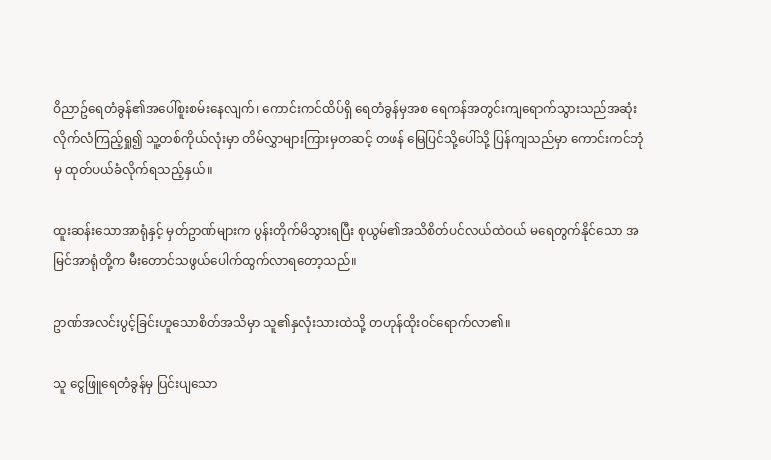ဝိညာဥ်ရေတံခွန်၏အပေါ်စူးစမ်းနေလျက်၊ ကောင်းကင်ထိပ်ရှိ ရေတံခွန်မှအစ ရေကန်အတွင်းကျရောက်သွားသည်အဆုံး လိုက်လံကြည့်ရှု၍ သူ့တစ်ကိုယ်လုံးမှာ တိမ်လွှာများကြားမှတဆင့် တဖန် မြေပြင်သို့ပေါ်သို့ ပြန်ကျသည်မှာ ကောင်းကင်ဘုံမှ ထုတ်ပယ်ခံလိုက်ရသည့်နှယ်။

ထူးဆန်းသောအာရုံနှင့် မှတ်ဥာဏ်များက ပွန်းတိုက်မိသွားရပြီး စုယွမ်၏အသိစိတ်ပင်လယ်ထဲဝယ် မရေတွက်နိုင်သော အမြင်အာရုံတို့က မီးတောင်သဖွယ်ပေါက်ထွက်လာရတော့သည်။

ဥာဏ်အလင်းပွင့်ခြင်းဟူသောစိတ်အသိမှာ သူ၏နှလုံးသားထဲသို့ တဟုန်ထိုးဝင်ရောက်လာ၏။

သူ ငွေဖြူရေတံခွန်မှ ပြင်းပျသော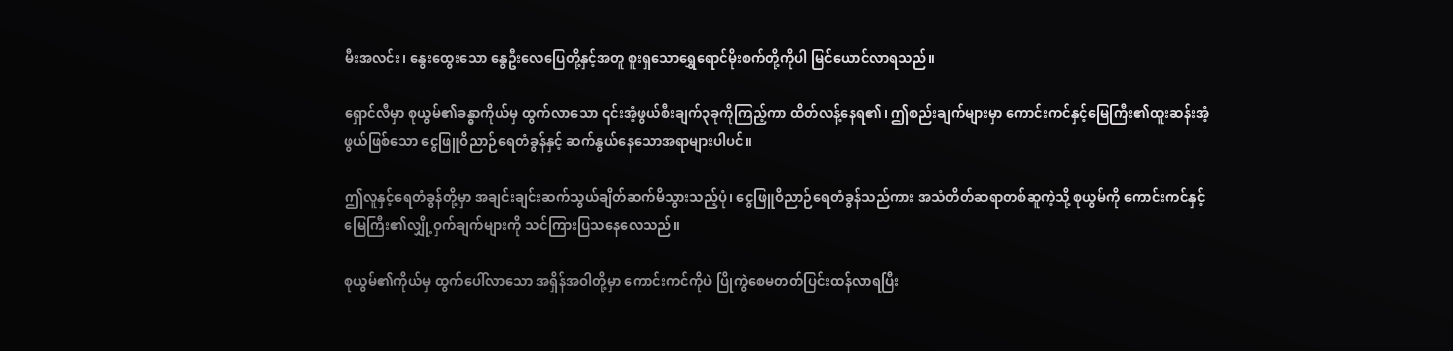မီးအလင်း၊ နွေးထွေးသော နွေဦးလေပြေတို့နှင့်အတူ စူးရှသောရွှေရောင်မိုးစက်တို့ကိုပါ မြင်ယောင်လာရသည်။

ရှောင်လီမှာ စုယွမ်၏ခန္ဓာကိုယ်မှ ထွက်လာသော ၎င်းအံ့ဖွယ်စီးချက်၃ခုကိုကြည့်ကာ ထိတ်လန့်နေရ၏၊ ဤစည်းချက်များမှာ ကောင်းကင်နှင့်မြေကြီး၏ထူးဆန်းအံ့ဖွယ်ဖြစ်သော ငွေဖြူဝိညာဉ်ရေတံခွန်နှင့် ဆက်နွယ်နေသောအရာများပါပင်။

ဤလူနှင့်ရေတံခွန်တို့မှာ အချင်းချင်းဆက်သွယ်ချိတ်ဆက်မိသွားသည့်ပုံ၊ ငွေဖြူဝိညာဉ်ရေတံခွန်သည်ကား အသံတိတ်ဆရာတစ်ဆူကဲ့သို့ စုယွမ်ကို ကောင်းကင်နှင့်မြေကြီး၏လျှို့ဝှက်ချက်များကို သင်ကြားပြသနေလေသည်။

စုယွမ်၏ကိုယ်မှ ထွက်ပေါ်လာသော အရှိန်အဝါတို့မှာ ကောင်းကင်ကိုပဲ ပြိုကွဲစေမတတ်ပြင်းထန်လာရပြီး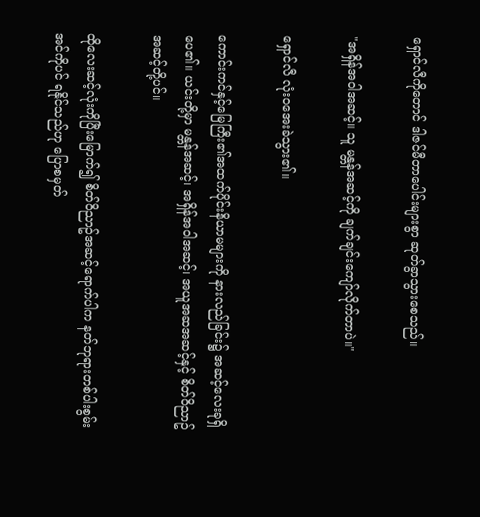ရှောင်လီကိုတောင် ဒါဇင်မီတာပေါင်းများစွာ ဆုတ်ခွာသွားစေသည်။

"အရှိန်အဝါအဆင့်။ သူ မန္တန်အဆင့်ကို ချက်ချင်းကျော်လိုက်တာပဲ။"

ရှောင်လီ လုံးဝအေးခဲသွား၏။

ကောင်းကင်နှင့်မြေကြီး၏အထက်ပိုင်းနိယာမများကို နားလည်ခြင်း၌ အဆင့်လေးခုရှိပေ၏။ ယင်းတို့မှာ မန္တန်အဆင့်၊ အရှိန်အဝါအဆင့်၊ အယူအဆအဆင့်နှင့် စိတ်ဝိညာဥ်အဆင့်တို့ပင်။

ထိုလေးဆင့်လုံးကိုပြီးမြောက်၍ စိတ်ဝိညာဥ်အဆင့်ရောက်ပါက နတ်ဘုရားတစ်ပါးစွမ်းအင်ကိုပင် ရနိုင်သည်ဟု ပြောစမှတ်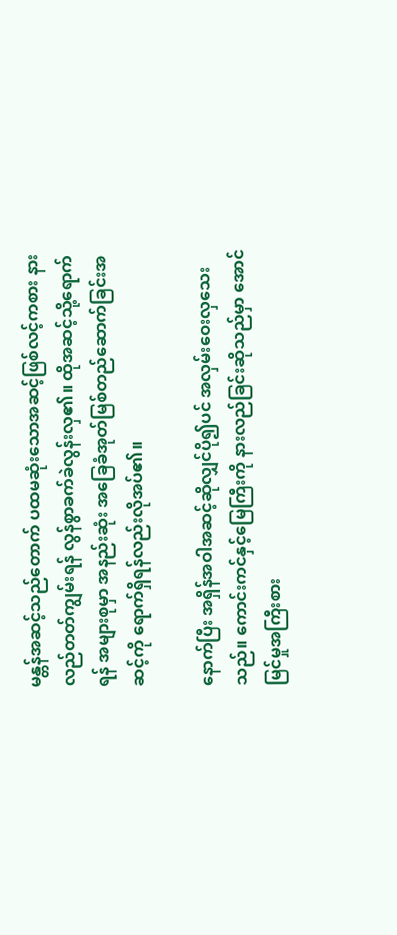မန္တန်အဆင့်သည်တောက် ပထမဆုံးသောအဆင့်ဖြစ်လင့်ကစား နားလည်တတ်ကျွမ်းရန် လွန်စွာခက်ခဲလွန်းလှ၏။ ထိုအဆင့်သို့ရောက်ရန် အများစုမှာ အနည်းဆုံး အခြေခံအုတ်မြစ်တည်ဆောက်ခြင်းအဆင့်ကို ရောက်ရှိရန်လည်းလိုအပ်၏။

နောက်ပြီး အရှိန်အဝါအဆင့်ဆိုလျှင်ပို၍ပင် အလှမ်းဝေးလှသေးသည်။ ကောင်းကင်နှင့်မြေကြီးကို နားလည်ခြင်းဆိုသည်မှာ အောင်မြင်မှုအကြီးစား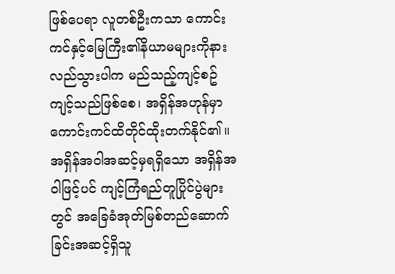ဖြစ်ပေရာ လူတစ်ဦးကသာ ကောင်းကင်နှင့်မြေကြီး၏နိယာမများကိုနားလည်သွားပါက မည်သည့်ကျင့်စဥ်ကျင့်သည်ဖြစ်စေ၊ အရှိန်အဟုန်မှာ ကောင်းကင်ထိတိုင်ထိုးတက်နိုင်၏။ အရှိန်အဝါအဆင့်မှရရှိသော အရှိန်အဝါဖြင့်ပင် ကျင့်ကြံရည်တူပြိုင်ပွဲများတွင် အခြေခံအုတ်မြစ်တည်ဆောက်ခြင်းအဆင့်ရှိသူ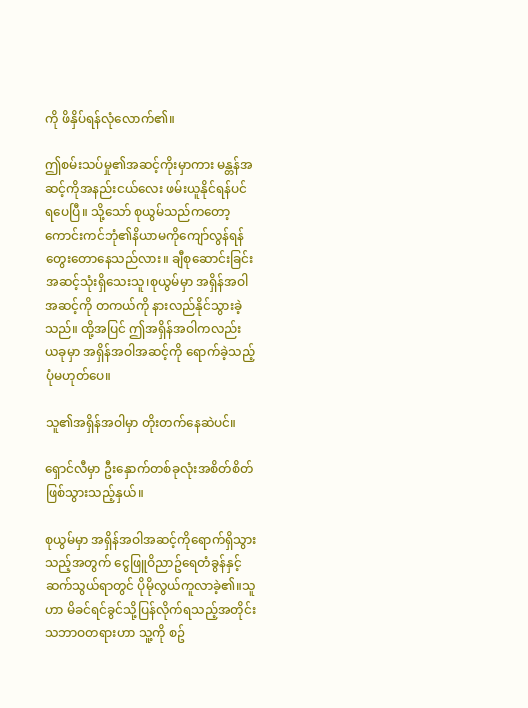ကို ဖိနှိပ်ရန်လုံလောက်၏။

ဤစမ်းသပ်မှု၏အဆင့်ကိုးမှာကား မန္တန်အဆင့်ကိုအနည်းငယ်လေး ဖမ်းယူနိုင်ရန်ပင် ရပေပြီ။ သို့သော် စုယွမ်သည်ကတော့ ကောင်းကင်ဘုံ၏နိယာမကိုကျော်လွန်ရန် တွေးတောနေသည်လား။ ချီစုဆောင်းခြင်းအဆင့်သုံးရှိသေးသူ၊စုယွမ်မှာ အရှိန်အဝါအဆင့်ကို တကယ်ကို နားလည်နိုင်သွားခဲ့သည်။ ထို့အပြင် ဤအရှိန်အဝါကလည်း ယခုမှာ အရှိန်အဝါအဆင့်ကို ရောက်ခဲ့သည့်ပုံမဟုတ်ပေ။

သူ၏အရှိန်အဝါမှာ တိုးတက်နေဆဲပင်။

ရှောင်လီမှာ ဦးနှောက်တစ်ခုလုံးအစိတ်စိတ်ဖြစ်သွားသည့်နှယ်။

စုယွမ်မှာ အရှိန်အဝါအဆင့်ကိုရောက်ရှိသွားသည့်အတွက် ငွေဖြူဝိညာဥ်ရေတံခွန်နှင့်ဆက်သွယ်ရာတွင် ပိုမိုလွယ်ကူလာခဲ့၏။သူဟာ မိခင်ရင်ခွင်သို့ပြန်လိုက်ရသည့်အတိုင်း သဘာဝတရားဟာ သူ့ကို စဥ်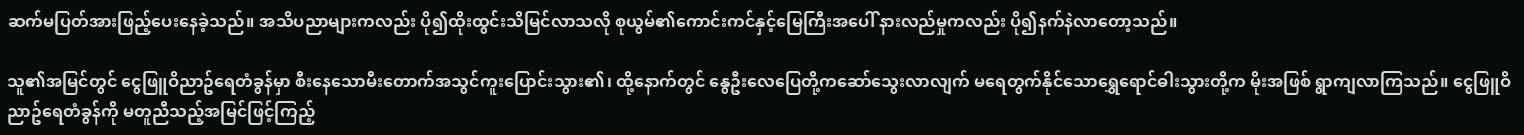ဆက်မပြတ်အားဖြည့်ပေးနေခဲ့သည်။ အသိပညာများကလည်း ပို၍ထိုးထွင်းသိမြင်လာသလို စုယွမ်၏ကောင်းကင်နှင့်မြေကြီးအပေါ် နားလည်မှုကလည်း ပို၍နက်နဲလာတော့သည်။

သူ၏အမြင်တွင် ငွေဖြူဝိညာဥ်ရေတံခွန်မှာ စီးနေသောမီးတောက်အသွင်ကူးပြောင်းသွား၏၊ ထို့နောက်တွင် နွေဦးလေပြေတို့ကဆော်သွေးလာလျက် မရေတွက်နိုင်သောရွှေရောင်ဓါးသွားတို့က မိုးအဖြစ် ရွာကျလာကြသည်။ ငွေဖြူဝိညာဥ်ရေတံခွန်ကို မတူညီသည့်အမြင်ဖြင့်ကြည့်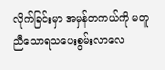လိုက်ခြင်းမှာ အမှန်တကယ်ကို မတူညီသောရသပေးစွမ်းလာလေ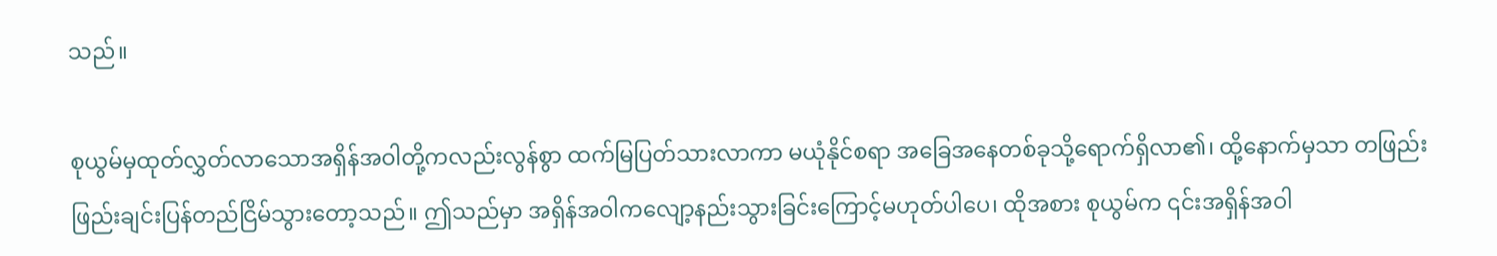သည်။

စုယွမ်မှထုတ်လွှတ်လာသောအရှိန်အဝါတို့ကလည်းလွန်စွာ ထက်မြပြတ်သားလာကာ မယုံနိုင်စရာ အခြေအနေတစ်ခုသို့ရောက်ရှိလာ၏၊ ထို့နောက်မှသာ တဖြည်းဖြည်းချင်းပြန်တည်ငြိမ်သွားတော့သည်။ ဤသည်မှာ အရှိန်အဝါကလျော့နည်းသွားခြင်းကြောင့်မဟုတ်ပါပေ၊ ထိုအစား စုယွမ်က ၎င်းအရှိန်အဝါ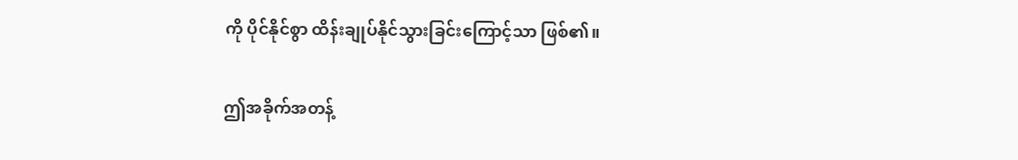ကို ပိုင်နိုင်စွာ ထိန်းချုပ်နိုင်သွားခြင်းကြောင့်သာ ဖြစ်၏။

ဤအခိုက်အတန့်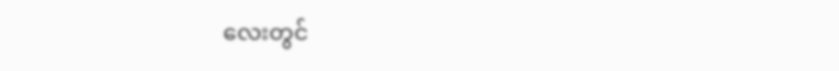လေးတွင်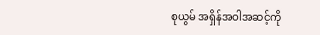စုယွမ် အရှိန်အဝါအဆင့်ကို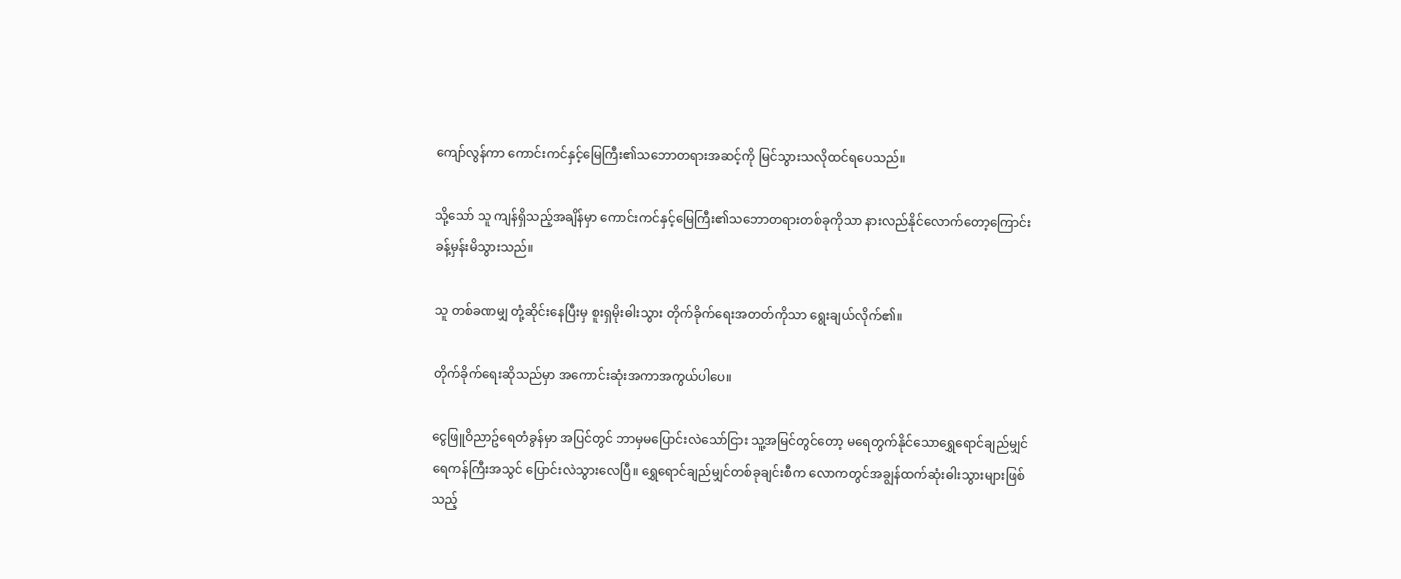ကျော်လွန်ကာ ကောင်းကင်နှင့်မြေကြီး၏သဘောတရားအဆင့်ကို မြင်သွားသလိုထင်ရပေသည်။

သို့သော် သူ ကျန်ရှိသည့်အချိန်မှာ ကောင်းကင်နှင့်မြေကြီး၏သဘောတရားတစ်ခုကိုသာ နားလည်နိုင်လောက်တော့ကြောင်း ခန့်မှန်းမိသွားသည်။

သူ တစ်ခဏမျှ တုံ့ဆိုင်းနေပြီးမှ စူးရှမိုးဓါးသွား တိုက်ခိုက်ရေးအတတ်ကိုသာ ရွေးချယ်လိုက်၏။

တိုက်ခိုက်ရေးဆိုသည်မှာ အကောင်းဆုံးအကာအကွယ်ပါပေ။

ငွေဖြူဝိညာဥ်ရေတံခွန်မှာ အပြင်တွင် ဘာမှမပြောင်းလဲသော်ငြား သူ့အမြင်တွင်တော့ မရေတွက်နိုင်သောရွှေရောင်ချည်မျှင်ရေကန်ကြီးအသွင် ပြောင်းလဲသွားလေပြီ။ ရွှေရောင်ချည်မျှင်တစ်ခုချင်းစီက လောကတွင်အချွန်ထက်ဆုံးဓါးသွားများဖြစ်သည့်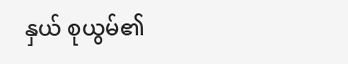နှယ် စုယွမ်၏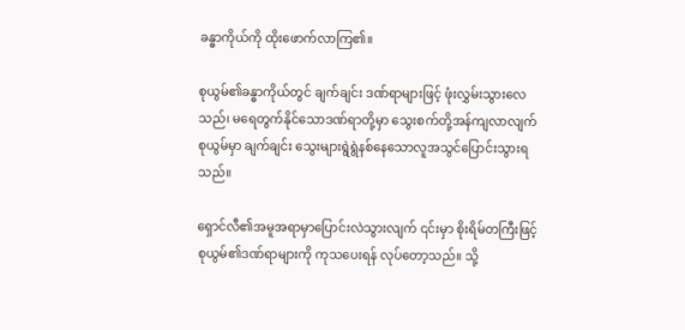ခန္ဓာကိုယ်ကို ထိုးဖောက်လာကြ၏။

စုယွမ်၏ခန္ဓာကိုယ်တွင် ချက်ချင်း ဒဏ်ရာများဖြင့် ဖုံးလွှမ်းသွားလေသည်၊ မရေတွက်နိုင်သောဒဏ်ရာတို့မှာ သွေးစက်တို့အန်ကျလာလျက် စုယွမ်မှာ ချက်ချင်း သွေးများရွဲရွဲနစ်နေသောလူအသွင်ပြောင်းသွားရသည်။

ရှောင်လီ၏အမူအရာမှာပြောင်းလဲသွားလျက် ၎င်းမှာ စိုးရိမ်တကြီးဖြင့် စုယွမ်၏ဒဏ်ရာများကို ကုသပေးရန် လုပ်တော့သည်။ သို့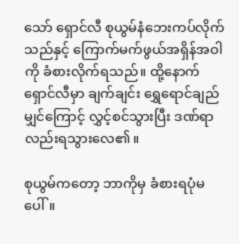သော် ရှောင်လီ စုယွမ်နံဘေးကပ်လိုက်သည်နှင့် ကြောက်မက်ဖွယ်အရှိန်အဝါကို ခံစားလိုက်ရသည်။ ထို့နောက် ရှောင်လီမှာ ချက်ချင်း ရွှေရောင်ချည်မျှင်ကြောင့် လွှင့်စင်သွားပြီး ဒဏ်ရာလည်းရသွားလေ၏။

စုယွမ်ကတော့ ဘာကိုမှ ခံစားရပုံမပေါ်။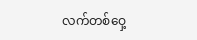လက်တစ်ဝှေ့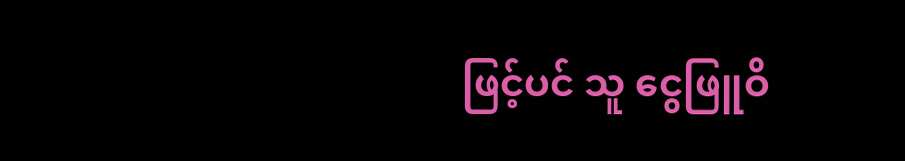ဖြင့်ပင် သူ ငွေဖြူဝိ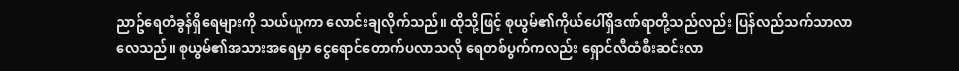ညာဥ်ရေတံခွန်ရှိရေများကို သယ်ယူကာ လောင်းချလိုက်သည်။ ထိုသို့ဖြင့် စုယွမ်၏ကိုယ်ပေါ်ရှိဒဏ်ရာတို့သည်လည်း ပြန်လည်သက်သာလာလေသည်။ စုယွမ်၏အသားအရေမှာ ငွေရောင်တောက်ပလာသလို ရေတစ်ပွက်ကလည်း ရှောင်လီထံစီးဆင်းလာ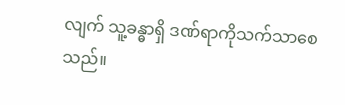လျက် သူ့ခန္ဓာရှိ ဒဏ်ရာကိုသက်သာစေသည်။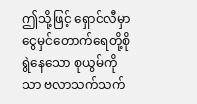ဤသို့ဖြင့် ရှောင်လီမှာ ငွေမှင်တောက်ရေတို့စိုရွဲနေသော စုယွမ်ကိုသာ ဗလာသက်သက်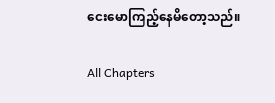ငေးမောကြည့်နေမိတော့သည်။

All Chapters